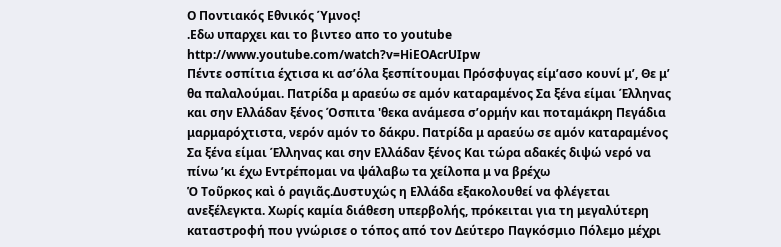Ο Ποντιακός Εθνικός Ύμνος!
.Εδω υπαρχει και το βιντεο απο το youtube
http://www.youtube.com/watch?v=HiEOAcrUIpw
Πέντε οσπίτια έχτισα κι ασ’όλα ξεσπίτουμαι Πρόσφυγας είμ’ασο κουνί μ’, Θε μ’ θα παλαλούμαι. Πατρίδα μ αραεύω σε αμόν καταραμένος Σα ξένα είμαι Έλληνας και σην Ελλάδαν ξένος Όσπιτα 'θεκα ανάμεσα σ’ορμήν και ποταμάκρη Πεγάδια μαρμαρόχτιστα, νερόν αμόν το δάκρυ. Πατρίδα μ αραεύω σε αμόν καταραμένος Σα ξένα είμαι Έλληνας και σην Ελλάδαν ξένος Και τώρα αδακές διψώ νερό να πίνω ’κι έχω Εντρέπομαι να ψάλαβω τα χείλοπα μ να βρέχω
Ὁ Τοῦρκος καὶ ὁ ραγιᾶς.Δυστυχώς η Ελλάδα εξακολουθεί να φλέγεται ανεξέλεγκτα. Χωρίς καμία διάθεση υπερβολής, πρόκειται για τη μεγαλύτερη καταστροφή που γνώρισε ο τόπος από τον Δεύτερο Παγκόσμιο Πόλεμο μέχρι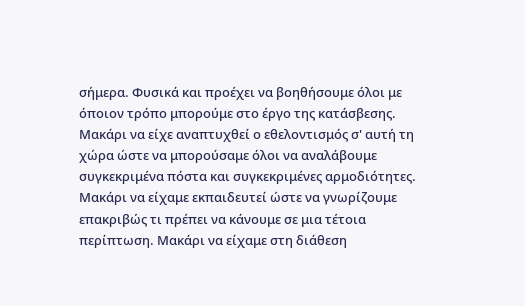σήμερα. Φυσικά και προέχει να βοηθήσουμε όλοι με όποιον τρόπο μπορούμε στο έργο της κατάσβεσης. Μακάρι να είχε αναπτυχθεί ο εθελοντισμός σ' αυτή τη χώρα ώστε να μπορούσαμε όλοι να αναλάβουμε συγκεκριμένα πόστα και συγκεκριμένες αρμοδιότητες. Μακάρι να είχαμε εκπαιδευτεί ώστε να γνωρίζουμε επακριβώς τι πρέπει να κάνουμε σε μια τέτοια περίπτωση. Μακάρι να είχαμε στη διάθεση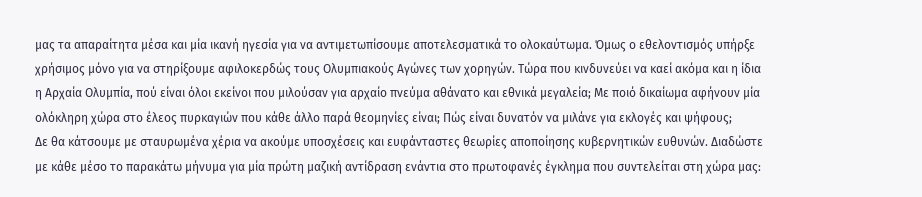μας τα απαραίτητα μέσα και μία ικανή ηγεσία για να αντιμετωπίσουμε αποτελεσματικά το ολοκαύτωμα. Όμως ο εθελοντισμός υπήρξε χρήσιμος μόνο για να στηρίξουμε αφιλοκερδώς τους Ολυμπιακούς Αγώνες των χορηγών. Τώρα που κινδυνεύει να καεί ακόμα και η ίδια η Αρχαία Ολυμπία, πού είναι όλοι εκείνοι που μιλούσαν για αρχαίο πνεύμα αθάνατο και εθνικά μεγαλεία; Με ποιό δικαίωμα αφήνουν μία ολόκληρη χώρα στο έλεος πυρκαγιών που κάθε άλλο παρά θεομηνίες είναι; Πώς είναι δυνατόν να μιλάνε για εκλογές και ψήφους;
Δε θα κάτσουμε με σταυρωμένα χέρια να ακούμε υποσχέσεις και ευφάνταστες θεωρίες αποποίησης κυβερνητικών ευθυνών. Διαδώστε με κάθε μέσο το παρακάτω μήνυμα για μία πρώτη μαζική αντίδραση ενάντια στο πρωτοφανές έγκλημα που συντελείται στη χώρα μας: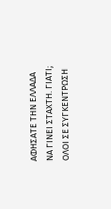ΑΦΗΣΑΤΕ ΤΗΝ ΕΛΛΑΔΑ ΝΑ ΓΙΝΕΙ ΣΤΑΧΤΗ. ΓΙΑΤΙ;
ΟΛΟΙ ΣΕ ΣΥΓΚΕΝΤΡΩΣΗ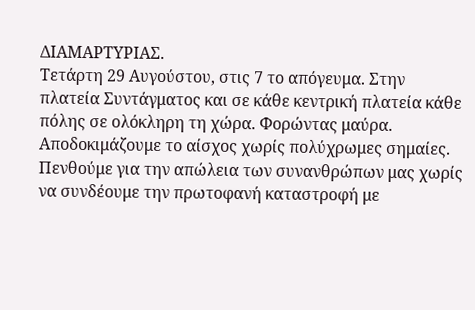ΔΙΑΜΑΡΤΥΡΙΑΣ.
Τετάρτη 29 Αυγούστου, στις 7 το απόγευμα. Στην πλατεία Συντάγματος και σε κάθε κεντρική πλατεία κάθε πόλης σε ολόκληρη τη χώρα. Φορώντας μαύρα.
Αποδοκιμάζουμε το αίσχος χωρίς πολύχρωμες σημαίες. Πενθούμε για την απώλεια των συνανθρώπων μας χωρίς να συνδέουμε την πρωτοφανή καταστροφή με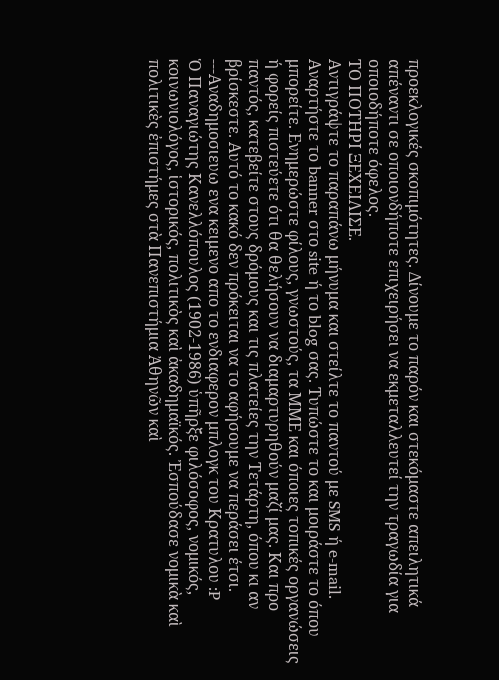προεκλογικές σκοπιμότητες. Δίνουμε το παρόν και στεκόμαστε απειλητικά απέναντι σε οποιονδήποτε επιχειρήσει να εκμεταλλευτεί την τραγωδία για οποιοδήποτε όφελος.
ΤΟ ΠΟΤΗΡΙ ΞΕΧΕΙΛΙΣΕ.
Αντιγράψτε το παραπάνω μήνυμα και στείλτε το παντού με SMS ή e-mail. Αναρτήστε το banner στο site ή το blog σας. Τυπώστε το και μοιράστε το όπου μπορείτε. Ενημερώστε φίλους, γνωστούς, τα ΜΜΕ και όποιες τοπικές οργανώσεις ή φορείς πιστεύετε ότι θα θελήσουν να διαμαρτυρηθούν μαζί μας. Και προ παντός, κατεβείτε στους δρόμους και τις πλατείες την Τετάρτη, όπου κι αν βρίσκεστε. Αυτό το κακό δεν πρόκειται να το αφήσουμε να περάσει έτσι.
---Αναδημοσιευω ενα κειμενο απο το ενδιαφερον μπλογκ του Κρατυλου :P
Ὁ Παναγιώτης Κανελλόπουλος (1902-1986) ὑπῆρξε φιλόσοφος, νομικός, κοινωνιολόγος, ἱστορικός, πολιτικὸς καὶ ἀκαδημαϊκός. Ἐσπούδασε νομικὰ καὶ πολιτικὲς ἐπιστήμες στὰ Πανεπιστήμια Ἀθηνῶν καὶ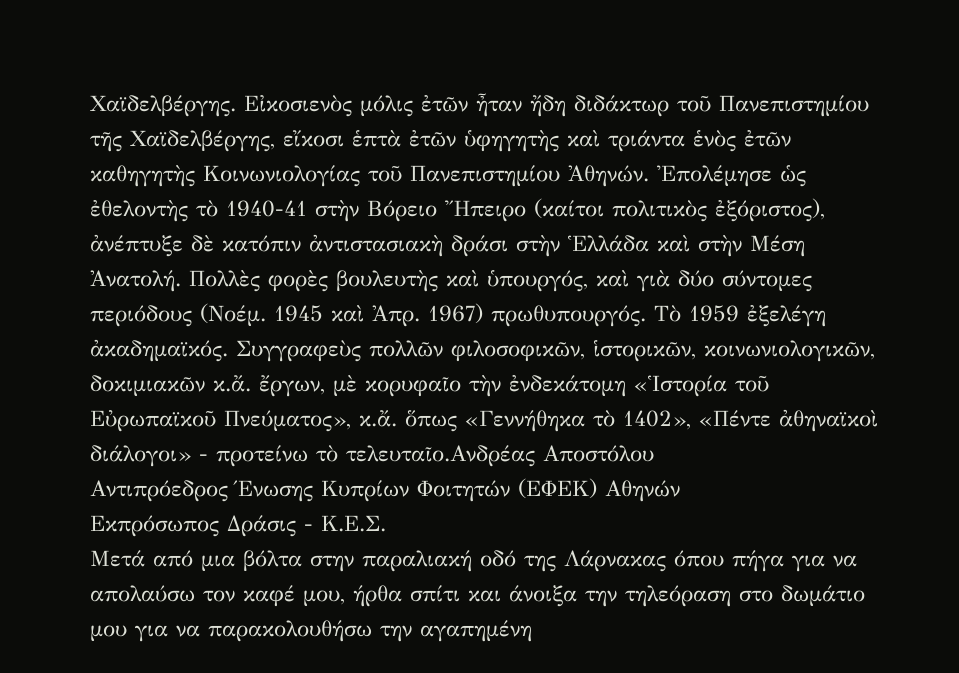Xαϊδελβέργης. Εἰκοσιενὸς μόλις ἐτῶν ἦταν ἤδη διδάκτωρ τοῦ Πανεπιστημίου τῆς Χαϊδελβέργης, εἴκοσι ἑπτὰ ἐτῶν ὑφηγητὴς καὶ τριάντα ἑνὸς ἐτῶν καθηγητὴς Κοινωνιολογίας τοῦ Πανεπιστημίου Ἀθηνών. Ἐπολέμησε ὡς ἐθελοντὴς τὸ 1940-41 στὴν Βόρειο Ἤπειρο (καίτοι πολιτικὸς ἐξόριστος), ἀνέπτυξε δὲ κατόπιν ἀντιστασιακὴ δράσι στὴν Ἑλλάδα καὶ στὴν Μέση Ἀνατολή. Πολλὲς φορὲς βουλευτὴς καὶ ὑπουργός, καὶ γιὰ δύο σύντομες περιόδους (Νοέμ. 1945 καὶ Ἀπρ. 1967) πρωθυπουργός. Τὸ 1959 ἐξελέγη ἀκαδημαϊκός. Συγγραφεὺς πολλῶν φιλοσοφικῶν, ἱστορικῶν, κοινωνιολογικῶν, δοκιμιακῶν κ.ἄ. ἔργων, μὲ κορυφαῖο τὴν ἐνδεκάτομη «Ἱστορία τοῦ Εὐρωπαϊκοῦ Πνεύματος», κ.ἄ. ὅπως «Γεννήθηκα τὸ 1402», «Πέντε ἀθηναϊκοὶ διάλογοι» - προτείνω τὸ τελευταῖο.Ανδρέας Αποστόλου
Αντιπρόεδρος Ένωσης Κυπρίων Φοιτητών (ΕΦΕΚ) Αθηνών
Εκπρόσωπος Δράσις - Κ.Ε.Σ.
Mετά από μια βόλτα στην παραλιακή οδό της Λάρνακας όπου πήγα για να απολαύσω τον καφέ μου, ήρθα σπίτι και άνοιξα την τηλεόραση στο δωμάτιο μου για να παρακολουθήσω την αγαπημένη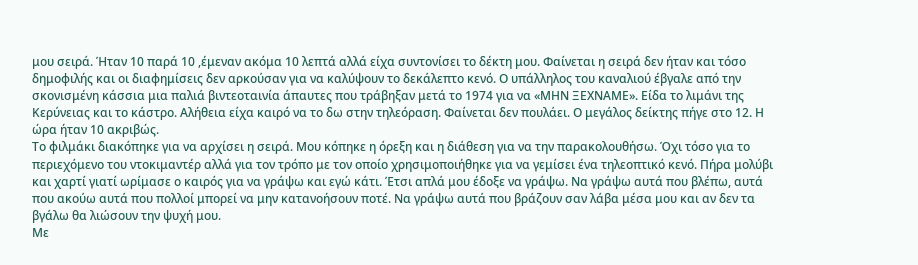μου σειρά. Ήταν 10 παρά 10 ,έμεναν ακόμα 10 λεπτά αλλά είχα συντονίσει το δέκτη μου. Φαίνεται η σειρά δεν ήταν και τόσο δημοφιλής και οι διαφημίσεις δεν αρκούσαν για να καλύψουν το δεκάλεπτο κενό. Ο υπάλληλος του καναλιού έβγαλε από την σκονισμένη κάσσια μια παλιά βιντεοταινία άπαυτες που τράβηξαν μετά το 1974 για να «ΜΗΝ ΞΕΧΝΑΜΕ». Είδα το λιμάνι της Κερύνειας και το κάστρο. Αλήθεια είχα καιρό να το δω στην τηλεόραση. Φαίνεται δεν πουλάει. Ο μεγάλος δείκτης πήγε στο 12. Η ώρα ήταν 10 ακριβώς.
Το φιλμάκι διακόπηκε για να αρχίσει η σειρά. Μου κόπηκε η όρεξη και η διάθεση για να την παρακολουθήσω. Όχι τόσο για το περιεχόμενο του ντοκιμαντέρ αλλά για τον τρόπο με τον οποίο χρησιμοποιήθηκε για να γεμίσει ένα τηλεοπτικό κενό. Πήρα μολύβι και χαρτί γιατί ωρίμασε ο καιρός για να γράψω και εγώ κάτι. Έτσι απλά μου έδοξε να γράψω. Να γράψω αυτά που βλέπω, αυτά που ακούω αυτά που πολλοί μπορεί να μην κατανοήσουν ποτέ. Να γράψω αυτά που βράζουν σαν λάβα μέσα μου και αν δεν τα βγάλω θα λιώσουν την ψυχή μου.
Με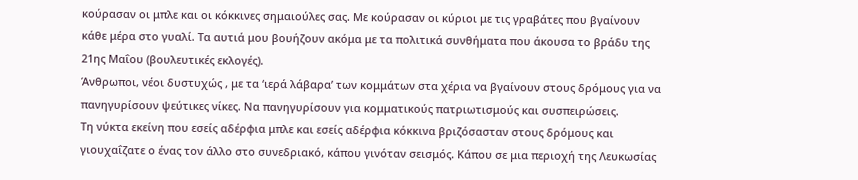κούρασαν οι μπλε και οι κόκκινες σημαιούλες σας. Με κούρασαν οι κύριοι με τις γραβάτες που βγαίνουν κάθε μέρα στο γυαλί. Τα αυτιά μου βουήζουν ακόμα με τα πολιτικά συνθήματα που άκουσα το βράδυ της 21ης Μαΐου (βουλευτικές εκλογές).
Άνθρωποι, νέοι δυστυχώς , με τα ‘ιερά λάβαρα’ των κομμάτων στα χέρια να βγαίνουν στους δρόμους για να πανηγυρίσουν ψεύτικες νίκες. Να πανηγυρίσουν για κομματικούς πατριωτισμούς και συσπειρώσεις.
Τη νύκτα εκείνη που εσείς αδέρφια μπλε και εσείς αδέρφια κόκκινα βριζόσασταν στους δρόμους και γιουχαΐζατε ο ένας τον άλλο στο συνεδριακό, κάπου γινόταν σεισμός. Κάπου σε μια περιοχή της Λευκωσίας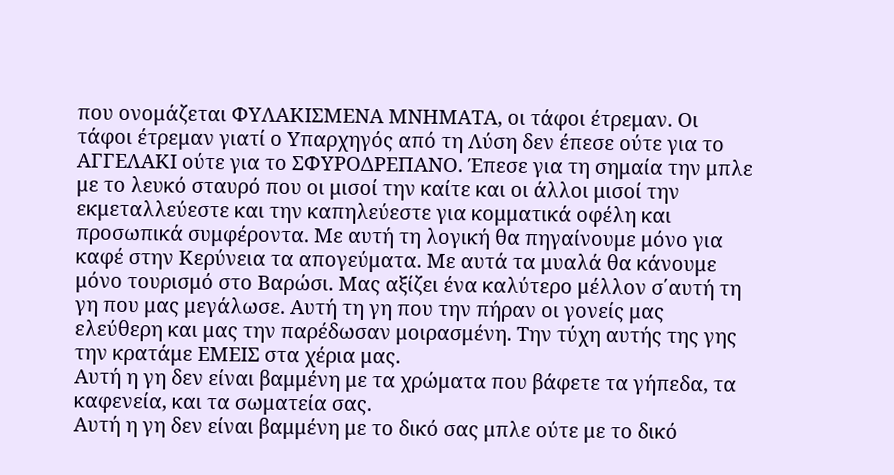που ονομάζεται ΦΥΛΑΚΙΣΜΕΝΑ ΜΝΗΜΑΤΑ, οι τάφοι έτρεμαν. Οι τάφοι έτρεμαν γιατί ο Υπαρχηγός από τη Λύση δεν έπεσε ούτε για το ΑΓΓΕΛΑΚΙ ούτε για το ΣΦΥΡΟΔΡΕΠΑΝΟ. Έπεσε για τη σημαία την μπλε με το λευκό σταυρό που οι μισοί την καίτε και οι άλλοι μισοί την εκμεταλλεύεστε και την καπηλεύεστε για κομματικά οφέλη και προσωπικά συμφέροντα. Με αυτή τη λογική θα πηγαίνουμε μόνο για καφέ στην Κερύνεια τα απογεύματα. Με αυτά τα μυαλά θα κάνουμε μόνο τουρισμό στο Βαρώσι. Μας αξίζει ένα καλύτερο μέλλον σ΄αυτή τη γη που μας μεγάλωσε. Αυτή τη γη που την πήραν οι γονείς μας ελεύθερη και μας την παρέδωσαν μοιρασμένη. Την τύχη αυτής της γης την κρατάμε ΕΜΕΙΣ στα χέρια μας.
Αυτή η γη δεν είναι βαμμένη με τα χρώματα που βάφετε τα γήπεδα, τα καφενεία, και τα σωματεία σας.
Αυτή η γη δεν είναι βαμμένη με το δικό σας μπλε ούτε με το δικό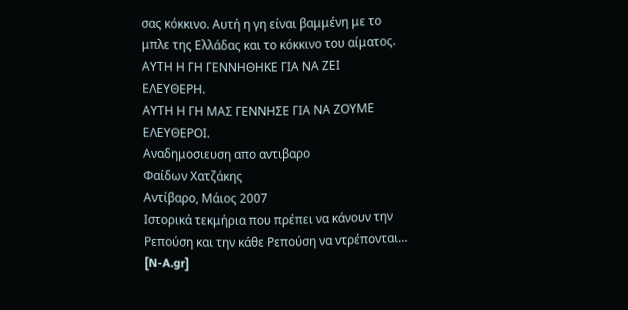σας κόκκινο. Αυτή η γη είναι βαμμένη με το μπλε της Ελλάδας και το κόκκινο του αίματος.
ΑΥΤΗ Η ΓΗ ΓΕΝΝΗΘΗΚΕ ΓΙΑ ΝΑ ΖΕΙ ΕΛΕΥΘΕΡΗ.
ΑΥΤΗ Η ΓΗ ΜΑΣ ΓΕΝΝΗΣΕ ΓΙΑ ΝΑ ΖΟΥΜΕ ΕΛΕΥΘΕΡΟΙ.
Αναδημοσιευση απο αντιβαρο
Φαίδων Χατζάκης
Αντίβαρο, Μάιος 2007
Ιστορικά τεκμήρια που πρέπει να κάνουν την Ρεπούση και την κάθε Ρεπούση να ντρέπονται… [N-A.gr]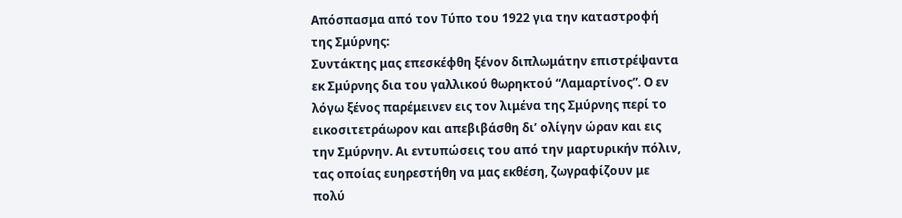Απόσπασμα από τον Τύπο του 1922 για την καταστροφή της Σμύρνης:
Συντάκτης μας επεσκέφθη ξένον διπλωμάτην επιστρέψαντα εκ Σμύρνης δια του γαλλικού θωρηκτού “Λαμαρτίνος”. Ο εν λόγω ξένος παρέμεινεν εις τον λιμένα της Σμύρνης περί το εικοσιτετράωρον και απεβιβάσθη δι’ ολίγην ώραν και εις την Σμύρνην. Αι εντυπώσεις του από την μαρτυρικήν πόλιν, τας οποίας ευηρεστήθη να μας εκθέση, ζωγραφίζουν με πολύ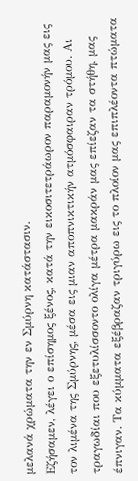μελανά χρώματα την εν Σμύρνη κατάστασιν.
Εζήσαμεν, λέγει ο επίσημος ξένος, κατά την εικοσιτετράωρον παραμονήν μας εις τον λιμένα της Σμύρνης, μέσα εις μιαν αποπνικτικήν ατμόσφαιραν τρόμου. Αι τραγωδίαι που εξετυλίσσοντο ολίγα μέτρα μακράν μας επίεζαν τα στήθη, μας έπνιγαν. Τα κύμματα εξέβραζαν τριγύρω εις το πλοίον μας επιπλέοντα πτώματα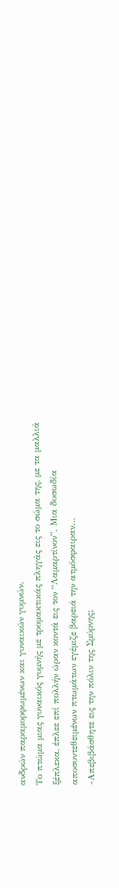ανδρών παραμορφωμένων και γυναικών γυμνών.
Το πτώμα μιας γυναικός γυμνής με τρομακτικάς πληγάς εις το σώμα της, με τα μαλλιά ξέπλεκα, έπλεε επί πολλήν ώραν κοντά εις τον “Λαμαρτίνον”. Μια δυσωδία αποσυντεθειμένων πτωμάτων εγέμιζε βαρειά την ατμόσφαιραν…
-Απεβιβάσθητε εις την πόλιν της Σμύρνης;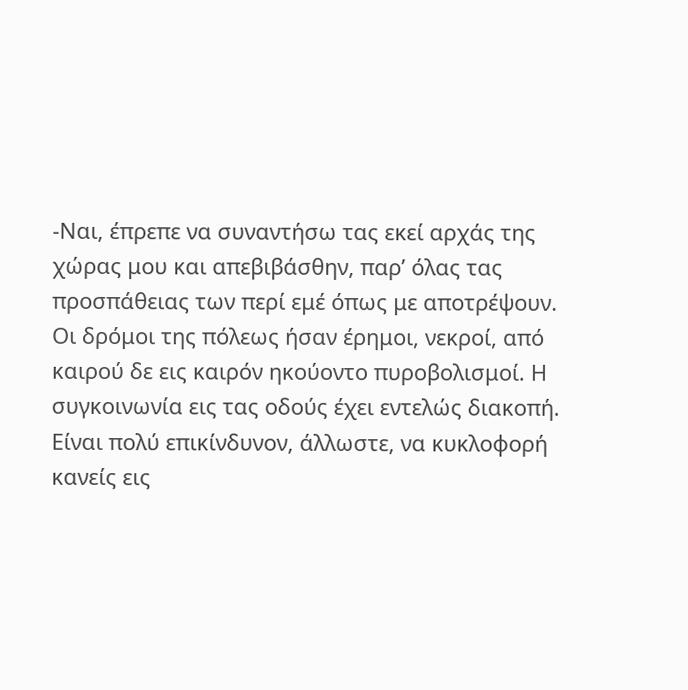-Ναι, έπρεπε να συναντήσω τας εκεί αρχάς της χώρας μου και απεβιβάσθην, παρ’ όλας τας προσπάθειας των περί εμέ όπως με αποτρέψουν.
Οι δρόμοι της πόλεως ήσαν έρημοι, νεκροί, από καιρού δε εις καιρόν ηκούοντο πυροβολισμοί. Η συγκοινωνία εις τας οδούς έχει εντελώς διακοπή. Είναι πολύ επικίνδυνον, άλλωστε, να κυκλοφορή κανείς εις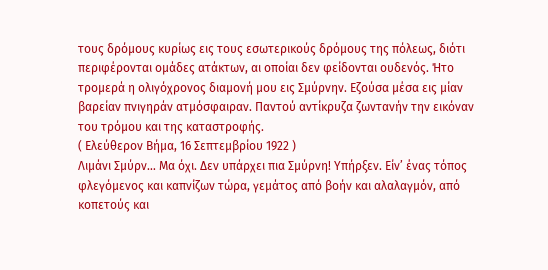τους δρόμους κυρίως εις τους εσωτερικούς δρόμους της πόλεως, διότι περιφέρονται ομάδες ατάκτων, αι οποίαι δεν φείδονται ουδενός. Ήτο τρομερά η ολιγόχρονος διαμονή μου εις Σμύρνην. Εζούσα μέσα εις μίαν βαρείαν πνιγηράν ατμόσφαιραν. Παντού αντίκρυζα ζωντανήν την εικόναν του τρόμου και της καταστροφής.
( Ελεύθερον Βήμα, 16 Σεπτεμβρίου 1922 )
Λιμάνι Σμύρν… Μα όχι. Δεν υπάρχει πια Σμύρνη! Υπήρξεν. Είν’ ένας τόπος φλεγόμενος και καπνίζων τώρα, γεμάτος από βοήν και αλαλαγμόν, από κοπετούς και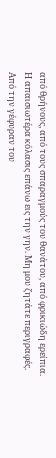από θρήνους, από τους σπαραγμούς του θανάτου, από φρικιώδη ερείπια.
Η απαισιωτέρα κόλασις επάνω εις την γην. Μη μου ζητάτε περιγραφές.
Από την γέφυραν του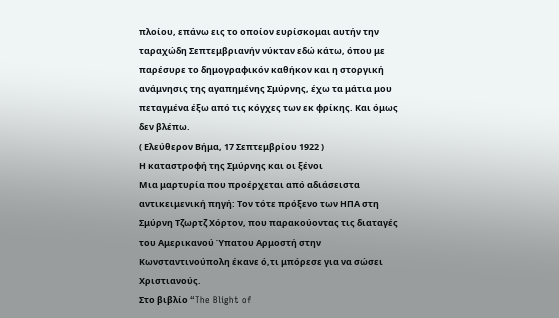πλοίου, επάνω εις το οποίον ευρίσκομαι αυτήν την ταραχώδη Σεπτεμβριανήν νύκταν εδώ κάτω, όπου με παρέσυρε το δημογραφικόν καθήκον και η στοργική ανάμνησις της αγαπημένης Σμύρνης, έχω τα μάτια μου πεταγμένα έξω από τις κόγχες των εκ φρίκης. Και όμως δεν βλέπω.
( Ελεύθερον Βήμα, 17 Σεπτεμβρίου 1922 )
Η καταστροφή της Σμύρνης και οι ξένοι
Μια μαρτυρία που προέρχεται από αδιάσειστα αντικειμενική πηγή: Τον τότε πρόξενο των ΗΠΑ στη Σμύρνη Τζωρτζ Χόρτον, που παρακούοντας τις διαταγές του Αμερικανού Ύπατου Αρμοστή στην Κωνσταντινούπολη έκανε ό,τι μπόρεσε για να σώσει Χριστιανούς.
Στο βιβλίο “The Blight of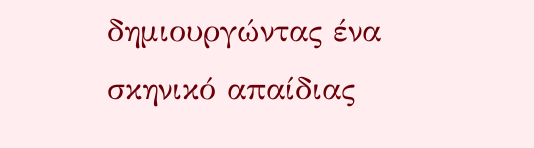δημιουργώντας ένα σκηνικό απαίδιας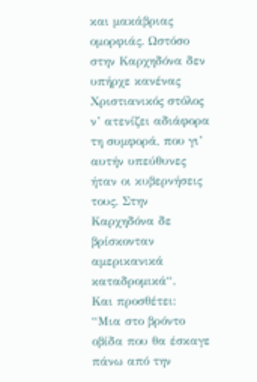και μακάβριας ομορφιάς. Ωστόσο στην Καρχηδόνα δεν υπήρχε κανένας Χριστιανικός στόλος ν’ ατενίζει αδιάφορα τη συμφορά, που γι’ αυτήν υπεύθυνες ήταν οι κυβερνήσεις τους. Στην Καρχηδόνα δε βρίσκονταν αμερικανικά καταδρομικά“.
Και προσθέτει:
“Μια στο βρόντο οβίδα που θα έσκαγε πάνω από την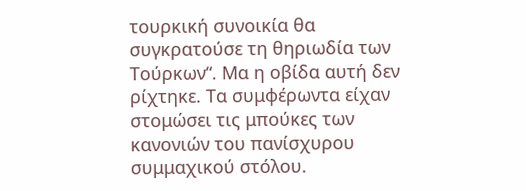τουρκική συνοικία θα συγκρατούσε τη θηριωδία των Τούρκων“. Μα η οβίδα αυτή δεν ρίχτηκε. Τα συμφέρωντα είχαν στομώσει τις μπούκες των κανονιών του πανίσχυρου συμμαχικού στόλου.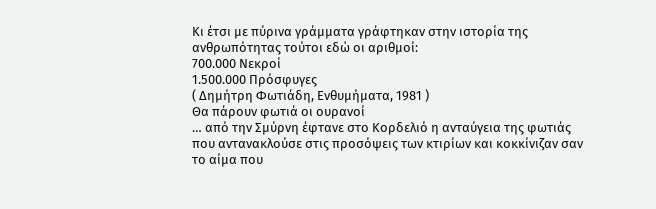Κι έτσι με πύρινα γράμματα γράφτηκαν στην ιστορία της ανθρωπότητας τούτοι εδώ οι αριθμοί:
700.000 Νεκροί
1.500.000 Πρόσφυγες
( Δημήτρη Φωτιάδη, Ενθυμήματα, 1981 )
Θα πάρουν φωτιά οι ουρανοί
… από την Σμύρνη έφτανε στο Κορδελιό η ανταύγεια της φωτιάς που αντανακλούσε στις προσόψεις των κτιρίων και κοκκίνιζαν σαν το αίμα που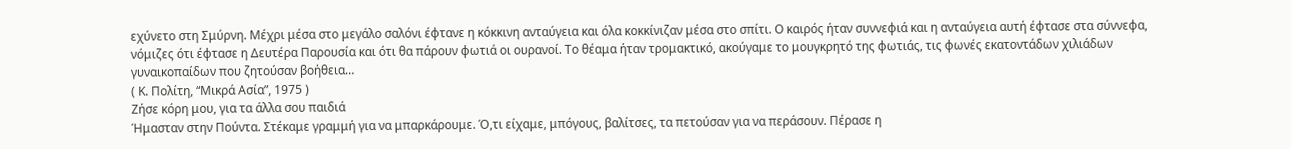εχύνετο στη Σμύρνη. Μέχρι μέσα στο μεγάλο σαλόνι έφτανε η κόκκινη ανταύγεια και όλα κοκκίνιζαν μέσα στο σπίτι. Ο καιρός ήταν συννεφιά και η ανταύγεια αυτή έφτασε στα σύννεφα, νόμιζες ότι έφτασε η Δευτέρα Παρουσία και ότι θα πάρουν φωτιά οι ουρανοί. Το θέαμα ήταν τρομακτικό, ακούγαμε το μουγκρητό της φωτιάς, τις φωνές εκατοντάδων χιλιάδων γυναικοπαίδων που ζητούσαν βοήθεια…
( Κ. Πολίτη, “Μικρά Ασία”, 1975 )
Ζήσε κόρη μου, για τα άλλα σου παιδιά
Ήμασταν στην Πούντα. Στέκαμε γραμμή για να μπαρκάρουμε. Ό,τι είχαμε, μπόγους, βαλίτσες, τα πετούσαν για να περάσουν. Πέρασε η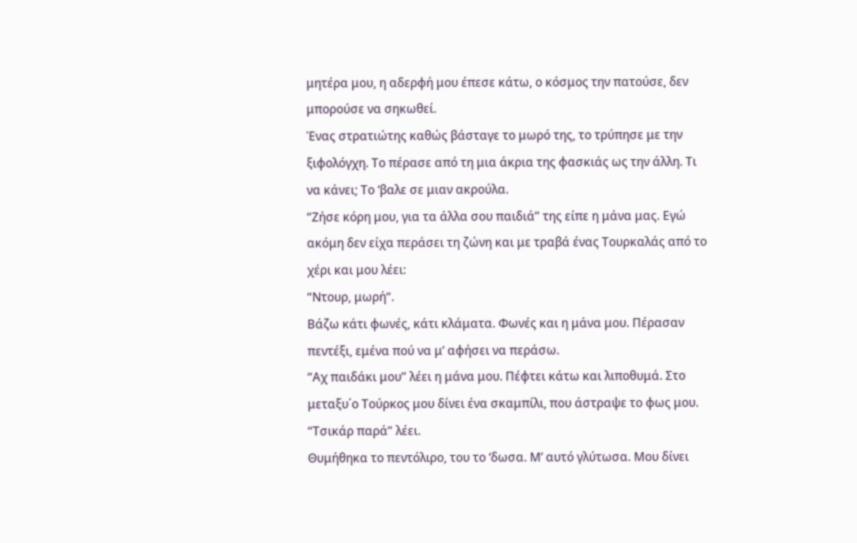μητέρα μου, η αδερφή μου έπεσε κάτω, ο κόσμος την πατούσε, δεν μπορούσε να σηκωθεί.
Ένας στρατιώτης καθώς βάσταγε το μωρό της, το τρύπησε με την ξιφολόγχη. Το πέρασε από τη μια άκρια της φασκιάς ως την άλλη. Τι να κάνει; Το ‘βαλε σε μιαν ακρούλα.
“Ζήσε κόρη μου, για τα άλλα σου παιδιά” της είπε η μάνα μας. Εγώ ακόμη δεν είχα περάσει τη ζώνη και με τραβά ένας Τουρκαλάς από το χέρι και μου λέει:
“Ντουρ, μωρή“.
Βάζω κάτι φωνές, κάτι κλάματα. Φωνές και η μάνα μου. Πέρασαν πεντέξι, εμένα πού να μ’ αφήσει να περάσω.
“Αχ παιδάκι μου” λέει η μάνα μου. Πέφτει κάτω και λιποθυμά. Στο μεταξυ΄ο Τούρκος μου δίνει ένα σκαμπίλι, που άστραψε το φως μου. “Τσικάρ παρά” λέει.
Θυμήθηκα το πεντόλιρο, του το ‘δωσα. Μ’ αυτό γλύτωσα. Μου δίνει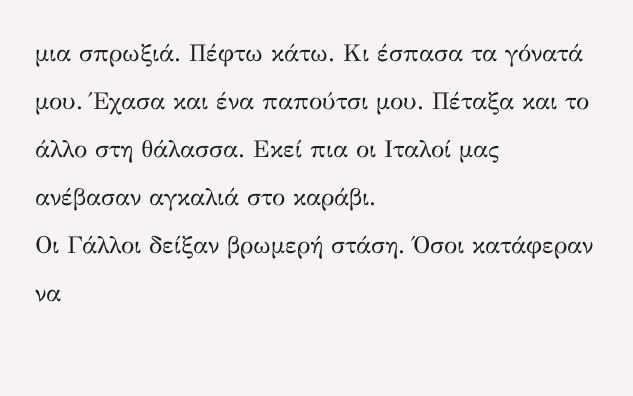μια σπρωξιά. Πέφτω κάτω. Κι έσπασα τα γόνατά μου. Έχασα και ένα παπούτσι μου. Πέταξα και το άλλο στη θάλασσα. Εκεί πια οι Ιταλοί μας ανέβασαν αγκαλιά στο καράβι.
Οι Γάλλοι δείξαν βρωμερή στάση. Όσοι κατάφεραν να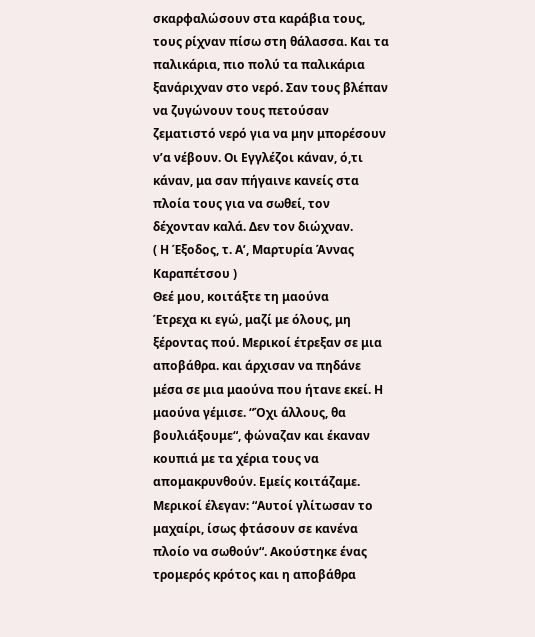σκαρφαλώσουν στα καράβια τους, τους ρίχναν πίσω στη θάλασσα. Και τα παλικάρια, πιο πολύ τα παλικάρια ξανάριχναν στο νερό. Σαν τους βλέπαν να ζυγώνουν τους πετούσαν ζεματιστό νερό για να μην μπορέσουν ν’α νέβουν. Οι Εγγλέζοι κάναν, ό,τι κάναν, μα σαν πήγαινε κανείς στα πλοία τους για να σωθεί, τον δέχονταν καλά. Δεν τον διώχναν.
( Η Έξοδος, τ. Α’, Μαρτυρία Άννας Καραπέτσου )
Θεέ μου, κοιτάξτε τη μαούνα
Έτρεχα κι εγώ, μαζί με όλους, μη ξέροντας πού. Μερικοί έτρεξαν σε μια αποβάθρα. και άρχισαν να πηδάνε μέσα σε μια μαούνα που ήτανε εκεί. Η μαούνα γέμισε. “Όχι άλλους, θα βουλιάξουμε“, φώναζαν και έκαναν κουπιά με τα χέρια τους να απομακρυνθούν. Εμείς κοιτάζαμε.
Μερικοί έλεγαν: “Αυτοί γλίτωσαν το μαχαίρι, ίσως φτάσουν σε κανένα πλοίο να σωθούν“. Ακούστηκε ένας τρομερός κρότος και η αποβάθρα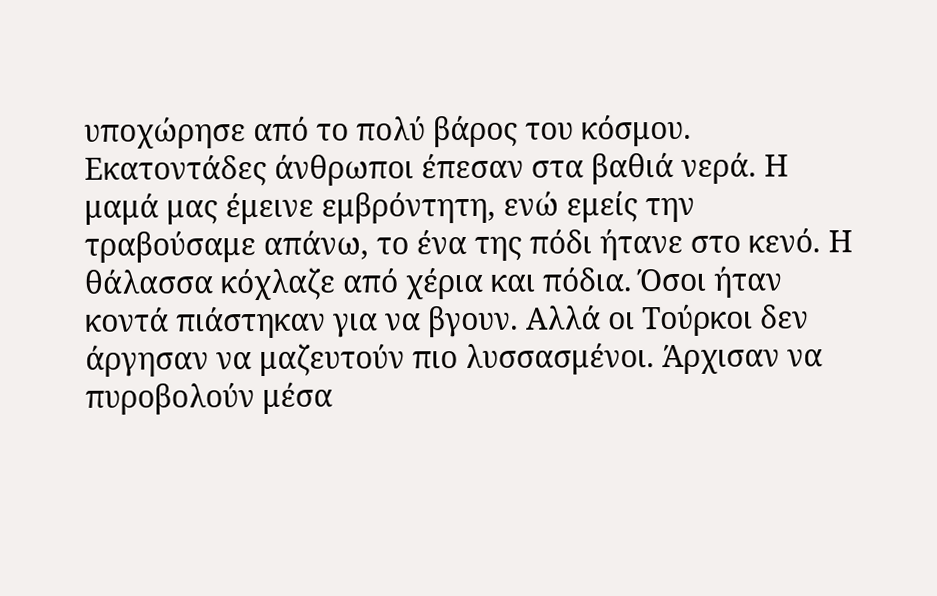υποχώρησε από το πολύ βάρος του κόσμου. Εκατοντάδες άνθρωποι έπεσαν στα βαθιά νερά. Η μαμά μας έμεινε εμβρόντητη, ενώ εμείς την τραβούσαμε απάνω, το ένα της πόδι ήτανε στο κενό. Η θάλασσα κόχλαζε από χέρια και πόδια. Όσοι ήταν κοντά πιάστηκαν για να βγουν. Αλλά οι Τούρκοι δεν άργησαν να μαζευτούν πιο λυσσασμένοι. Άρχισαν να πυροβολούν μέσα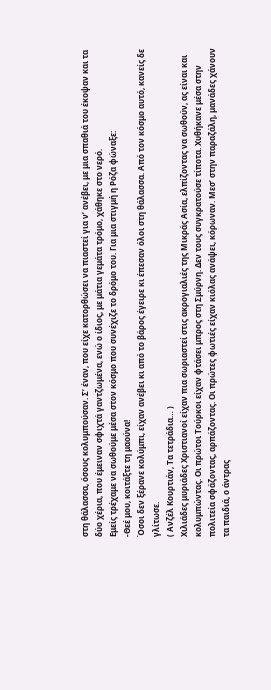στη θάλασσα, όσους κολυμπούσαν. Σ’ έναν, που είχε κατορθώσει να πιαστεί για ν’ ανέβει, με μια σπαθιά του έκοψαν και τα δύο χέρια, που έμειναν σφιχτά γαντζωμένα, ενώ ο ίδιος, με μάτια γεμάτα τρόμο, χάθηκε στο νερό.
Εμείς τρέχαμε να σωθούμε μέσα στον κόσμο που συνέχιζε το δρόμο του. Για μια στιγμή η Ρόζα φώναξε:
-Θεέ μου, κοιτάξτε τη μαούνα!
Όσοι δεν ξέρανε κολύμπι, είχαν ανέβει κι από το βάρος έγειρε κι έπεσαν όλοι στη θάλασσα. Από τον κόσμο αυτό, κανείς δε γλίτωσε.
( Ανζέλ Κουρτιάν, Τα τετράδια… )
Χιλιάδες μυριάδες Χριστιανοί είχαν πια σωριαστεί στις ακρογιαλιές της Μικράς Ασία, ελπίζοντας να σωθούν, ας είναι και κολυμπώντας. Οι πρώτοι Τούρκοι είχαν φτάσει μπρος στη Σμύρνη. Δεν τους συγκρατούσε τίποτα. Χυθήκανε μέσα στην πολιτεία σφάζοντας, αρπάζοντας. Οι πρώτες φωτιές είχαν κιόλας ανάψει, κόρωναν. Μεσ’ στην παραζάλη, μανάδες χάνουν τα παιδιά, ο άντρας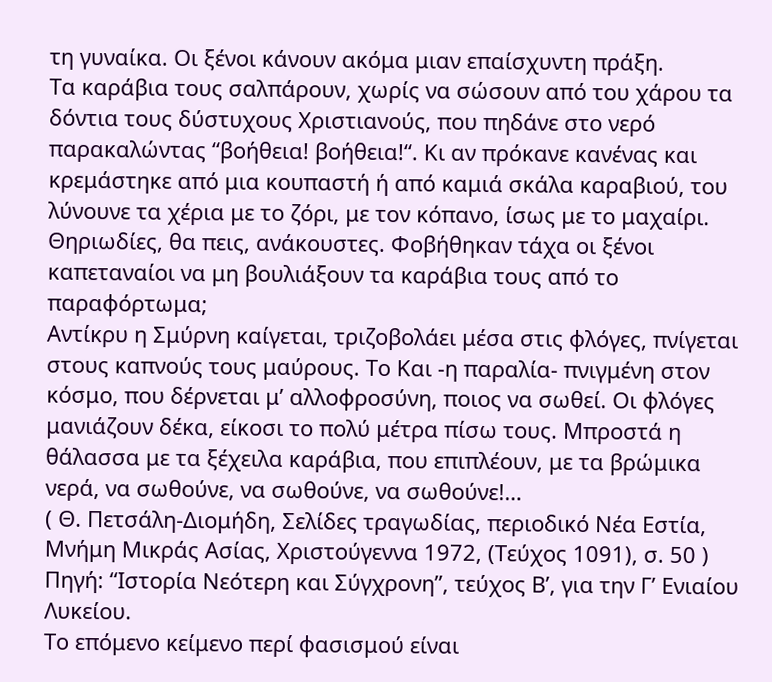τη γυναίκα. Οι ξένοι κάνουν ακόμα μιαν επαίσχυντη πράξη.
Τα καράβια τους σαλπάρουν, χωρίς να σώσουν από του χάρου τα δόντια τους δύστυχους Χριστιανούς, που πηδάνε στο νερό παρακαλώντας “βοήθεια! βοήθεια!“. Κι αν πρόκανε κανένας και κρεμάστηκε από μια κουπαστή ή από καμιά σκάλα καραβιού, του λύνουνε τα χέρια με το ζόρι, με τον κόπανο, ίσως με το μαχαίρι. Θηριωδίες, θα πεις, ανάκουστες. Φοβήθηκαν τάχα οι ξένοι καπεταναίοι να μη βουλιάξουν τα καράβια τους από το παραφόρτωμα;
Αντίκρυ η Σμύρνη καίγεται, τριζοβολάει μέσα στις φλόγες, πνίγεται στους καπνούς τους μαύρους. Το Και -η παραλία- πνιγμένη στον κόσμο, που δέρνεται μ’ αλλοφροσύνη, ποιος να σωθεί. Οι φλόγες μανιάζουν δέκα, είκοσι το πολύ μέτρα πίσω τους. Μπροστά η θάλασσα με τα ξέχειλα καράβια, που επιπλέουν, με τα βρώμικα νερά, να σωθούνε, να σωθούνε, να σωθούνε!…
( Θ. Πετσάλη-Διομήδη, Σελίδες τραγωδίας, περιοδικό Νέα Εστία, Μνήμη Μικράς Ασίας, Χριστούγεννα 1972, (Τεύχος 1091), σ. 50 )
Πηγή: “Ιστορία Νεότερη και Σύγχρονη”, τεύχος Β’, για την Γ’ Ενιαίου Λυκείου.
Το επόμενο κείμενο περί φασισμού είναι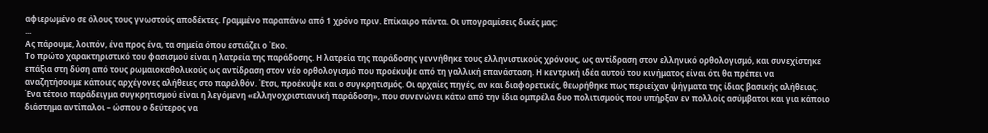αφιερωμένο σε όλους τους γνωστούς αποδέκτες. Γραμμένο παραπάνω από 1 χρόνο πριν. Επίκαιρο πάντα. Οι υπογραμίσεις δικές μας:
...
Ας πάρουμε, λοιπόν, ένα προς ένα, τα σημεία όπου εστιάζει ο Έκο.
Το πρώτο χαρακτηριστικό του φασισμού είναι η λατρεία της παράδοσης. Η λατρεία της παράδοσης γεννήθηκε τους ελληνιστικούς χρόνους, ως αντίδραση στον ελληνικό ορθολογισμό, και συνεχίστηκε επάξια στη δύση από τους ρωμαιοκαθολικούς ως αντίδραση στον νέο ορθολογισμό που προέκυψε από τη γαλλική επανάσταση. Η κεντρική ιδέα αυτού του κινήματος είναι ότι θα πρέπει να αναζητήσουμε κάποιες αρχέγονες αλήθειες στο παρελθόν. Έτσι, προέκυψε και ο συγκρητισμός. Οι αρχαίες πηγές, αν και διαφορετικές, θεωρήθηκε πως περιείχαν ψήγματα της ίδιας βασικής αλήθειας. Ένα τέτοιο παράδειγμα συγκρητισμού είναι η λεγόμενη «ελληνοχριστιανική παράδοση», που συνενώνει κάτω από την ίδια ομπρέλα δυο πολιτισμούς που υπήρξαν εν πολλοίς ασύμβατοι και για κάποιο διάστημα αντίπαλοι – ώσπου ο δεύτερος να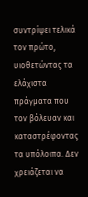συντρίψει τελικά τον πρώτο, υιοθετώντας τα ελάχιστα πράγματα που τον βόλευαν και καταστρέφοντας τα υπόλοιπα. Δεν χρειάζεται να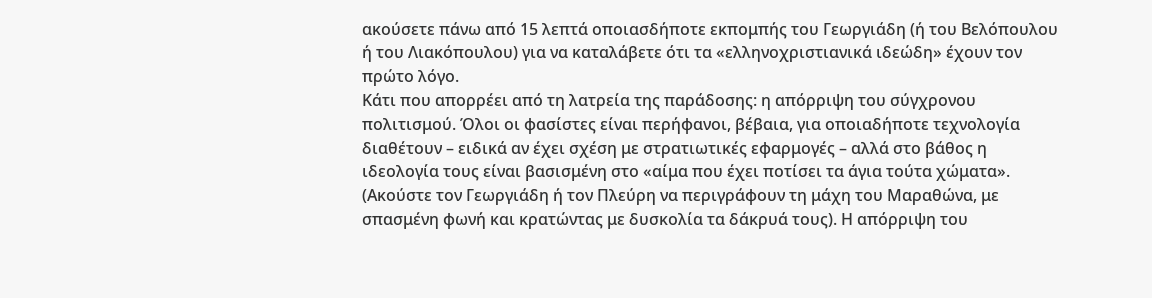ακούσετε πάνω από 15 λεπτά οποιασδήποτε εκπομπής του Γεωργιάδη (ή του Βελόπουλου ή του Λιακόπουλου) για να καταλάβετε ότι τα «ελληνοχριστιανικά ιδεώδη» έχουν τον πρώτο λόγο.
Κάτι που απορρέει από τη λατρεία της παράδοσης: η απόρριψη του σύγχρονου πολιτισμού. Όλοι οι φασίστες είναι περήφανοι, βέβαια, για οποιαδήποτε τεχνολογία διαθέτουν – ειδικά αν έχει σχέση με στρατιωτικές εφαρμογές – αλλά στο βάθος η ιδεολογία τους είναι βασισμένη στο «αίμα που έχει ποτίσει τα άγια τούτα χώματα». (Ακούστε τον Γεωργιάδη ή τον Πλεύρη να περιγράφουν τη μάχη του Μαραθώνα, με σπασμένη φωνή και κρατώντας με δυσκολία τα δάκρυά τους). Η απόρριψη του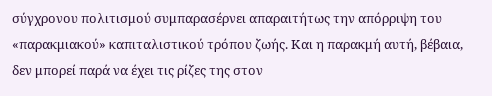σύγχρονου πολιτισμού συμπαρασέρνει απαραιτήτως την απόρριψη του «παρακμιακού» καπιταλιστικού τρόπου ζωής. Και η παρακμή αυτή, βέβαια, δεν μπορεί παρά να έχει τις ρίζες της στον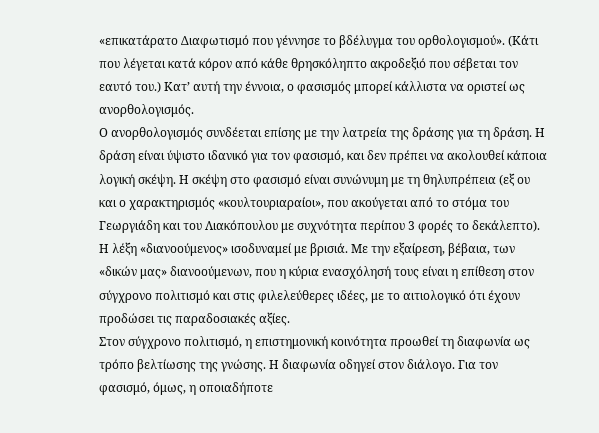«επικατάρατο Διαφωτισμό που γέννησε το βδέλυγμα του ορθολογισμού». (Κάτι που λέγεται κατά κόρον από κάθε θρησκόληπτο ακροδεξιό που σέβεται τον εαυτό του.) Κατ’ αυτή την έννοια, ο φασισμός μπορεί κάλλιστα να οριστεί ως ανορθολογισμός.
Ο ανορθολογισμός συνδέεται επίσης με την λατρεία της δράσης για τη δράση. Η δράση είναι ύψιστο ιδανικό για τον φασισμό, και δεν πρέπει να ακολουθεί κάποια λογική σκέψη. Η σκέψη στο φασισμό είναι συνώνυμη με τη θηλυπρέπεια (εξ ου και ο χαρακτηρισμός «κουλτουριαραίοι», που ακούγεται από το στόμα του Γεωργιάδη και του Λιακόπουλου με συχνότητα περίπου 3 φορές το δεκάλεπτο). Η λέξη «διανοούμενος» ισοδυναμεί με βρισιά. Με την εξαίρεση, βέβαια, των «δικών μας» διανοούμενων, που η κύρια ενασχόλησή τους είναι η επίθεση στον σύγχρονο πολιτισμό και στις φιλελεύθερες ιδέες, με το αιτιολογικό ότι έχουν προδώσει τις παραδοσιακές αξίες.
Στον σύγχρονο πολιτισμό, η επιστημονική κοινότητα προωθεί τη διαφωνία ως τρόπο βελτίωσης της γνώσης. Η διαφωνία οδηγεί στον διάλογο. Για τον φασισμό, όμως, η οποιαδήποτε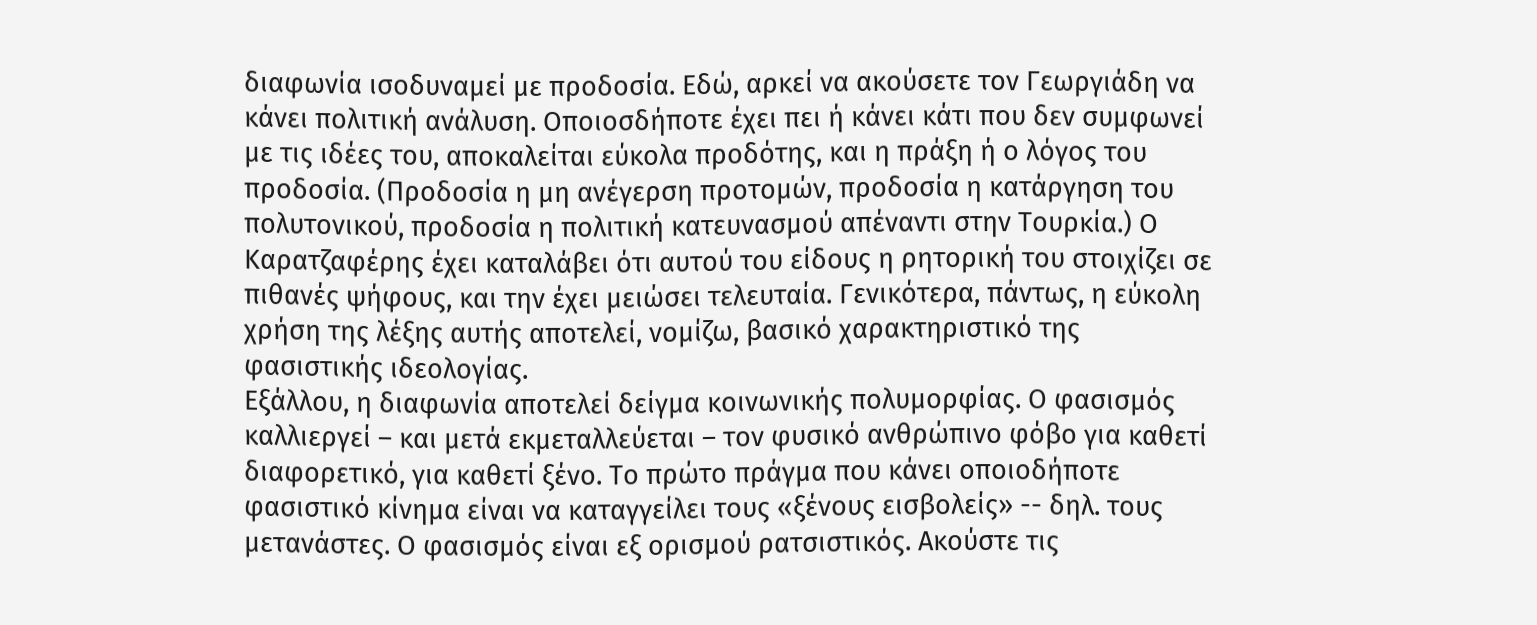διαφωνία ισοδυναμεί με προδοσία. Εδώ, αρκεί να ακούσετε τον Γεωργιάδη να κάνει πολιτική ανάλυση. Οποιοσδήποτε έχει πει ή κάνει κάτι που δεν συμφωνεί με τις ιδέες του, αποκαλείται εύκολα προδότης, και η πράξη ή ο λόγος του προδοσία. (Προδοσία η μη ανέγερση προτομών, προδοσία η κατάργηση του πολυτονικού, προδοσία η πολιτική κατευνασμού απέναντι στην Τουρκία.) Ο Καρατζαφέρης έχει καταλάβει ότι αυτού του είδους η ρητορική του στοιχίζει σε πιθανές ψήφους, και την έχει μειώσει τελευταία. Γενικότερα, πάντως, η εύκολη χρήση της λέξης αυτής αποτελεί, νομίζω, βασικό χαρακτηριστικό της φασιστικής ιδεολογίας.
Εξάλλου, η διαφωνία αποτελεί δείγμα κοινωνικής πολυμορφίας. Ο φασισμός καλλιεργεί – και μετά εκμεταλλεύεται – τον φυσικό ανθρώπινο φόβο για καθετί διαφορετικό, για καθετί ξένο. Το πρώτο πράγμα που κάνει οποιοδήποτε φασιστικό κίνημα είναι να καταγγείλει τους «ξένους εισβολείς» -- δηλ. τους μετανάστες. Ο φασισμός είναι εξ ορισμού ρατσιστικός. Ακούστε τις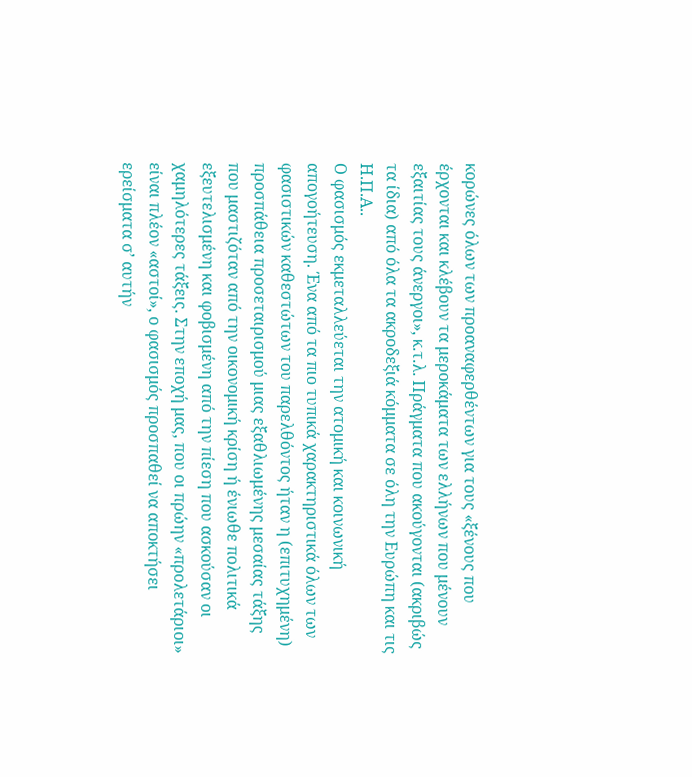κορώνες όλων των προαναφερθέντων για τους «ξένους που έρχονται και κλέβουν τα μεροκάματα των ελλήνων που μένουν εξαιτίας τους άνεργοι», κ.τ.λ. Πράγματα που ακούγονται (ακριβώς τα ίδια) από όλα τα ακροδεξιά κόμματα σε όλη την Ευρώπη και τις Η.Π.Α..
Ο φασισμός εκμεταλλεύεται την ατομική και κοινωνική απογοήτευση. Ένα από τα πιο τυπικά χαρακτηριστικά όλων των φασιστικών καθεστώτων του παρελθόντος ήταν η (επιτυχημένη) προσπάθεια προσεταιρισμού μιας εξαθλιωμένης μεσαίας τάξης που μαστιζόταν από την οικονομική κρίση ή ένιωθε πολιτικά εξευτελισμένη και φοβισμένη από την πίεση που ασκούσαν οι χαμηλότερες τάξεις. Στην εποχή μας, που οι πρώην «προλετάριοι» είναι πλέον «αστοί», ο φασισμός προσπαθεί να αποκτήσει ερείσματα σ’ αυτήν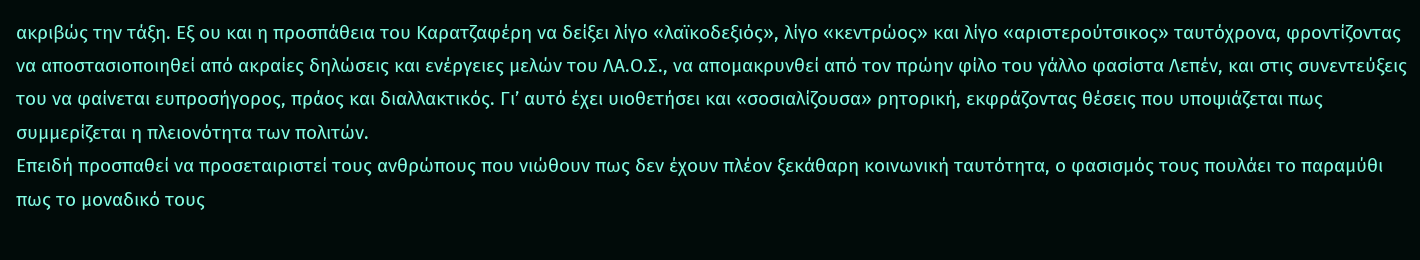ακριβώς την τάξη. Εξ ου και η προσπάθεια του Καρατζαφέρη να δείξει λίγο «λαϊκοδεξιός», λίγο «κεντρώος» και λίγο «αριστερούτσικος» ταυτόχρονα, φροντίζοντας να αποστασιοποιηθεί από ακραίες δηλώσεις και ενέργειες μελών του ΛΑ.Ο.Σ., να απομακρυνθεί από τον πρώην φίλο του γάλλο φασίστα Λεπέν, και στις συνεντεύξεις του να φαίνεται ευπροσήγορος, πράος και διαλλακτικός. Γι’ αυτό έχει υιοθετήσει και «σοσιαλίζουσα» ρητορική, εκφράζοντας θέσεις που υποψιάζεται πως συμμερίζεται η πλειονότητα των πολιτών.
Επειδή προσπαθεί να προσεταιριστεί τους ανθρώπους που νιώθουν πως δεν έχουν πλέον ξεκάθαρη κοινωνική ταυτότητα, ο φασισμός τους πουλάει το παραμύθι πως το μοναδικό τους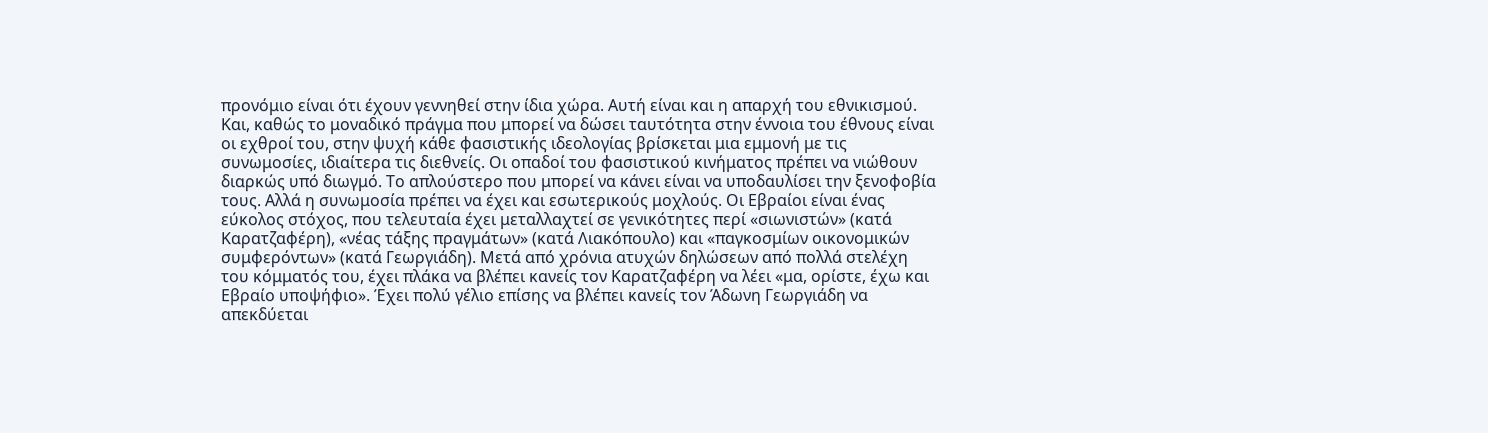προνόμιο είναι ότι έχουν γεννηθεί στην ίδια χώρα. Αυτή είναι και η απαρχή του εθνικισμού. Και, καθώς το μοναδικό πράγμα που μπορεί να δώσει ταυτότητα στην έννοια του έθνους είναι οι εχθροί του, στην ψυχή κάθε φασιστικής ιδεολογίας βρίσκεται μια εμμονή με τις συνωμοσίες, ιδιαίτερα τις διεθνείς. Οι οπαδοί του φασιστικού κινήματος πρέπει να νιώθουν διαρκώς υπό διωγμό. Το απλούστερο που μπορεί να κάνει είναι να υποδαυλίσει την ξενοφοβία τους. Αλλά η συνωμοσία πρέπει να έχει και εσωτερικούς μοχλούς. Οι Εβραίοι είναι ένας εύκολος στόχος, που τελευταία έχει μεταλλαχτεί σε γενικότητες περί «σιωνιστών» (κατά Καρατζαφέρη), «νέας τάξης πραγμάτων» (κατά Λιακόπουλο) και «παγκοσμίων οικονομικών συμφερόντων» (κατά Γεωργιάδη). Μετά από χρόνια ατυχών δηλώσεων από πολλά στελέχη του κόμματός του, έχει πλάκα να βλέπει κανείς τον Καρατζαφέρη να λέει «μα, ορίστε, έχω και Εβραίο υποψήφιο». Έχει πολύ γέλιο επίσης να βλέπει κανείς τον Άδωνη Γεωργιάδη να απεκδύεται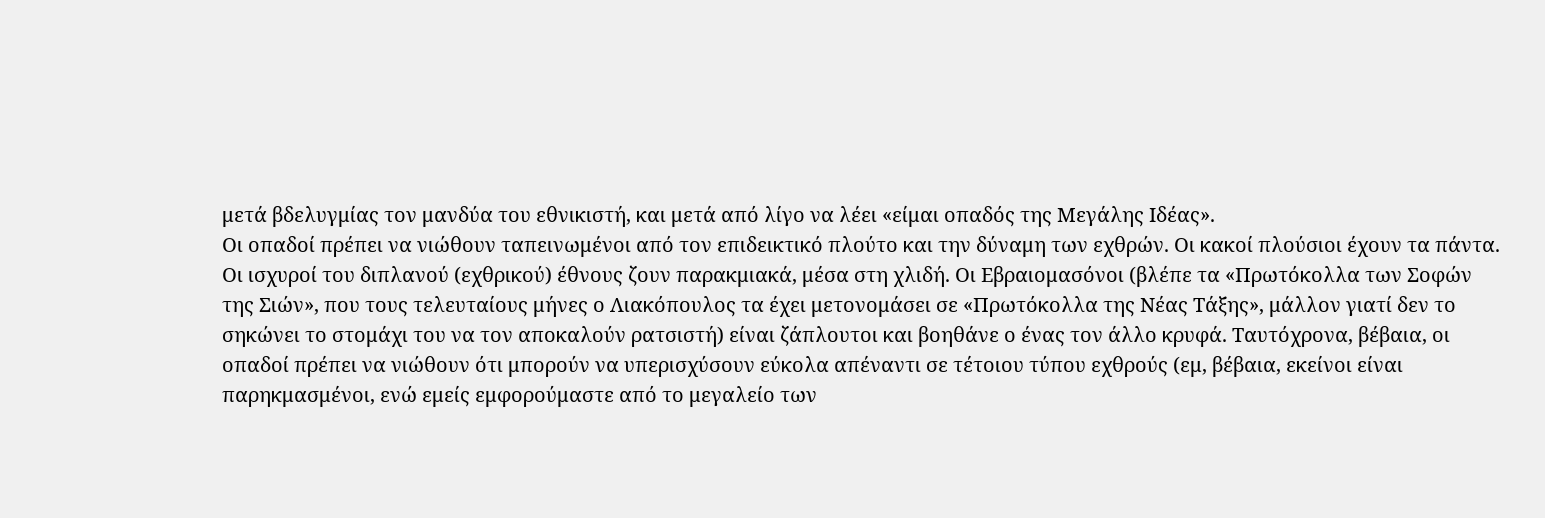μετά βδελυγμίας τον μανδύα του εθνικιστή, και μετά από λίγο να λέει «είμαι οπαδός της Μεγάλης Ιδέας».
Οι οπαδοί πρέπει να νιώθουν ταπεινωμένοι από τον επιδεικτικό πλούτο και την δύναμη των εχθρών. Οι κακοί πλούσιοι έχουν τα πάντα. Οι ισχυροί του διπλανού (εχθρικού) έθνους ζουν παρακμιακά, μέσα στη χλιδή. Οι Εβραιομασόνοι (βλέπε τα «Πρωτόκολλα των Σοφών της Σιών», που τους τελευταίους μήνες ο Λιακόπουλος τα έχει μετονομάσει σε «Πρωτόκολλα της Νέας Τάξης», μάλλον γιατί δεν το σηκώνει το στομάχι του να τον αποκαλούν ρατσιστή) είναι ζάπλουτοι και βοηθάνε ο ένας τον άλλο κρυφά. Ταυτόχρονα, βέβαια, οι οπαδοί πρέπει να νιώθουν ότι μπορούν να υπερισχύσουν εύκολα απέναντι σε τέτοιου τύπου εχθρούς (εμ, βέβαια, εκείνοι είναι παρηκμασμένοι, ενώ εμείς εμφορούμαστε από το μεγαλείο των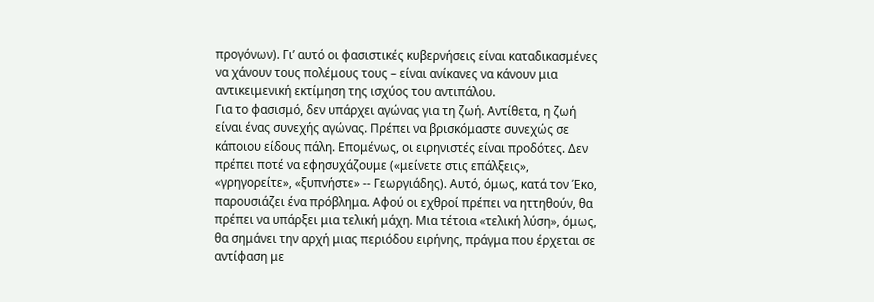προγόνων). Γι’ αυτό οι φασιστικές κυβερνήσεις είναι καταδικασμένες να χάνουν τους πολέμους τους – είναι ανίκανες να κάνουν μια αντικειμενική εκτίμηση της ισχύος του αντιπάλου.
Για το φασισμό, δεν υπάρχει αγώνας για τη ζωή. Αντίθετα, η ζωή είναι ένας συνεχής αγώνας. Πρέπει να βρισκόμαστε συνεχώς σε κάποιου είδους πάλη. Επομένως, οι ειρηνιστές είναι προδότες. Δεν πρέπει ποτέ να εφησυχάζουμε («μείνετε στις επάλξεις», «γρηγορείτε», «ξυπνήστε» -- Γεωργιάδης). Αυτό, όμως, κατά τον Έκο, παρουσιάζει ένα πρόβλημα. Αφού οι εχθροί πρέπει να ηττηθούν, θα πρέπει να υπάρξει μια τελική μάχη. Μια τέτοια «τελική λύση», όμως, θα σημάνει την αρχή μιας περιόδου ειρήνης, πράγμα που έρχεται σε αντίφαση με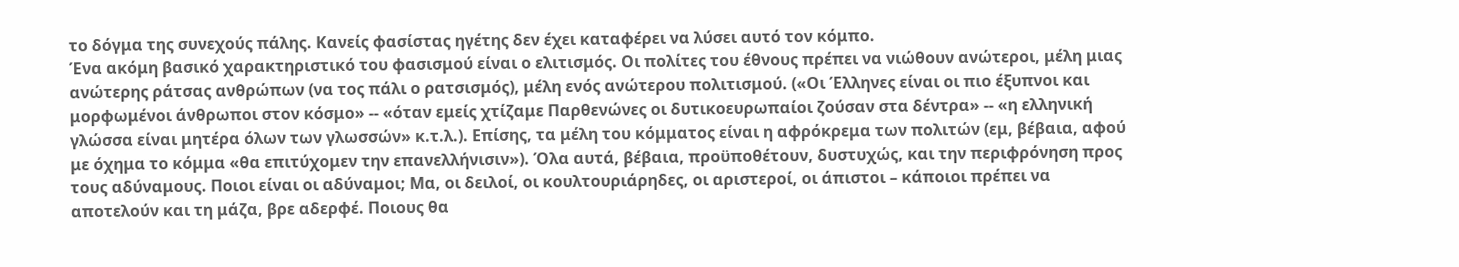το δόγμα της συνεχούς πάλης. Κανείς φασίστας ηγέτης δεν έχει καταφέρει να λύσει αυτό τον κόμπο.
Ένα ακόμη βασικό χαρακτηριστικό του φασισμού είναι ο ελιτισμός. Οι πολίτες του έθνους πρέπει να νιώθουν ανώτεροι, μέλη μιας ανώτερης ράτσας ανθρώπων (να τος πάλι ο ρατσισμός), μέλη ενός ανώτερου πολιτισμού. («Οι Έλληνες είναι οι πιο έξυπνοι και μορφωμένοι άνθρωποι στον κόσμο» -- «όταν εμείς χτίζαμε Παρθενώνες οι δυτικοευρωπαίοι ζούσαν στα δέντρα» -- «η ελληνική γλώσσα είναι μητέρα όλων των γλωσσών» κ.τ.λ.). Επίσης, τα μέλη του κόμματος είναι η αφρόκρεμα των πολιτών (εμ, βέβαια, αφού με όχημα το κόμμα «θα επιτύχομεν την επανελλήνισιν»). Όλα αυτά, βέβαια, προϋποθέτουν, δυστυχώς, και την περιφρόνηση προς τους αδύναμους. Ποιοι είναι οι αδύναμοι; Μα, οι δειλοί, οι κουλτουριάρηδες, οι αριστεροί, οι άπιστοι – κάποιοι πρέπει να αποτελούν και τη μάζα, βρε αδερφέ. Ποιους θα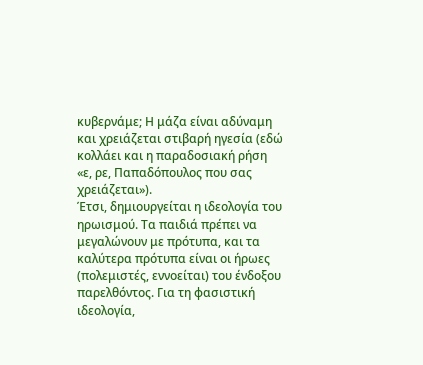κυβερνάμε; Η μάζα είναι αδύναμη και χρειάζεται στιβαρή ηγεσία (εδώ κολλάει και η παραδοσιακή ρήση «ε, ρε, Παπαδόπουλος που σας χρειάζεται»).
Έτσι, δημιουργείται η ιδεολογία του ηρωισμού. Τα παιδιά πρέπει να μεγαλώνουν με πρότυπα, και τα καλύτερα πρότυπα είναι οι ήρωες (πολεμιστές, εννοείται) του ένδοξου παρελθόντος. Για τη φασιστική ιδεολογία,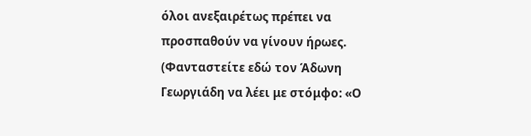όλοι ανεξαιρέτως πρέπει να προσπαθούν να γίνουν ήρωες. (Φανταστείτε εδώ τον Άδωνη Γεωργιάδη να λέει με στόμφο: «Ο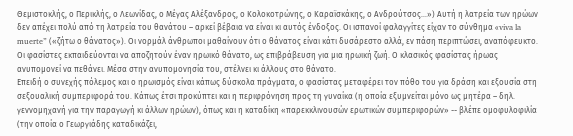Θεμιστοκλής, ο Περικλής, ο Λεωνίδας, ο Μέγας Αλέξανδρος, ο Κολοκοτρώνης, ο Καραϊσκάκης, ο Ανδρούτσος…») Αυτή η λατρεία των ηρώων δεν απέχει πολύ από τη λατρεία του θανάτου – αρκεί βέβαια να είναι κι αυτός ένδοξος. Οι ισπανοί φαλαγγίτες είχαν το σύνθημα «viva la muerte” («ζήτω ο θάνατος»). Οι νορμάλ άνθρωποι μαθαίνουν ότι ο θάνατος είναι κάτι δυσάρεστο αλλά, εν πάση περιπτώσει, αναπόφευκτο. Οι φασίστες εκπαιδεύονται να αποζητούν έναν ηρωικό θάνατο, ως επιβράβευση για μια ηρωική ζωή. Ο κλασικός φασίστας ήρωας ανυπομονεί να πεθάνει. Μέσα στην ανυπομονησία του, στέλνει κι άλλους στο θάνατο.
Επειδή ο συνεχής πόλεμος και ο ηρωισμός είναι κάπως δύσκολα πράγματα, ο φασίστας μεταφέρει τον πόθο του για δράση και εξουσία στη σεξουαλική συμπεριφορά του. Κάπως έτσι προκύπτει και η περιφρόνηση προς τη γυναίκα (η οποία εξυμνείται μόνο ως μητέρα – δηλ. γεννομηχανή για την παραγωγή κι άλλων ηρώων), όπως και η καταδίκη «παρεκκλινουσών ερωτικών συμπεριφορών» -- βλέπε ομοφυλοφιλία (την οποία ο Γεωργιάδης καταδικάζει,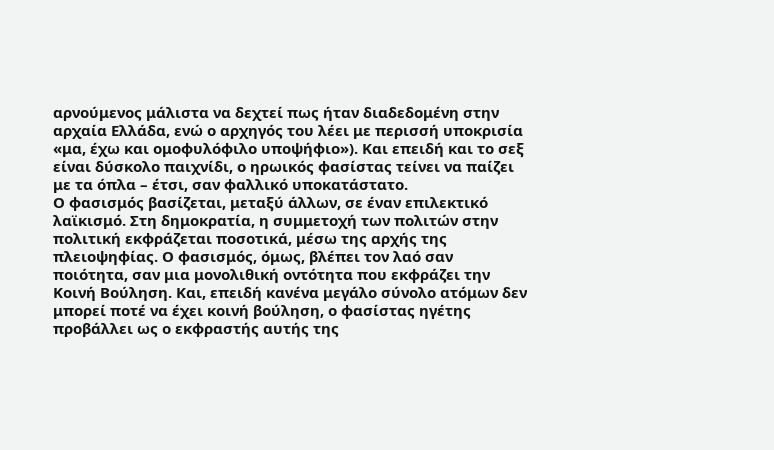αρνούμενος μάλιστα να δεχτεί πως ήταν διαδεδομένη στην αρχαία Ελλάδα, ενώ ο αρχηγός του λέει με περισσή υποκρισία «μα, έχω και ομοφυλόφιλο υποψήφιο»). Και επειδή και το σεξ είναι δύσκολο παιχνίδι, ο ηρωικός φασίστας τείνει να παίζει με τα όπλα – έτσι, σαν φαλλικό υποκατάστατο.
Ο φασισμός βασίζεται, μεταξύ άλλων, σε έναν επιλεκτικό λαϊκισμό. Στη δημοκρατία, η συμμετοχή των πολιτών στην πολιτική εκφράζεται ποσοτικά, μέσω της αρχής της πλειοψηφίας. Ο φασισμός, όμως, βλέπει τον λαό σαν ποιότητα, σαν μια μονολιθική οντότητα που εκφράζει την Κοινή Βούληση. Και, επειδή κανένα μεγάλο σύνολο ατόμων δεν μπορεί ποτέ να έχει κοινή βούληση, ο φασίστας ηγέτης προβάλλει ως ο εκφραστής αυτής της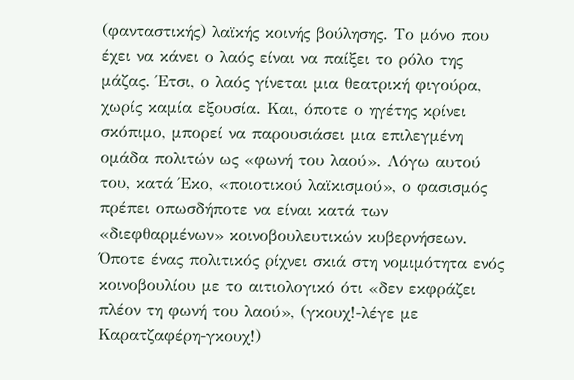(φανταστικής) λαϊκής κοινής βούλησης. Το μόνο που έχει να κάνει ο λαός είναι να παίξει το ρόλο της μάζας. Έτσι, ο λαός γίνεται μια θεατρική φιγούρα, χωρίς καμία εξουσία. Και, όποτε ο ηγέτης κρίνει σκόπιμο, μπορεί να παρουσιάσει μια επιλεγμένη ομάδα πολιτών ως «φωνή του λαού». Λόγω αυτού του, κατά Έκο, «ποιοτικού λαϊκισμού», ο φασισμός πρέπει οπωσδήποτε να είναι κατά των «διεφθαρμένων» κοινοβουλευτικών κυβερνήσεων. Όποτε ένας πολιτικός ρίχνει σκιά στη νομιμότητα ενός κοινοβουλίου με το αιτιολογικό ότι «δεν εκφράζει πλέον τη φωνή του λαού», (γκουχ!-λέγε με Καρατζαφέρη-γκουχ!)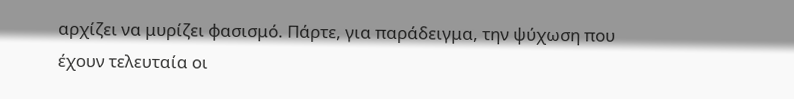αρχίζει να μυρίζει φασισμό. Πάρτε, για παράδειγμα, την ψύχωση που έχουν τελευταία οι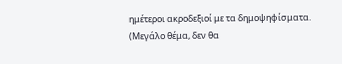ημέτεροι ακροδεξιοί με τα δημοψηφίσματα. (Μεγάλο θέμα, δεν θα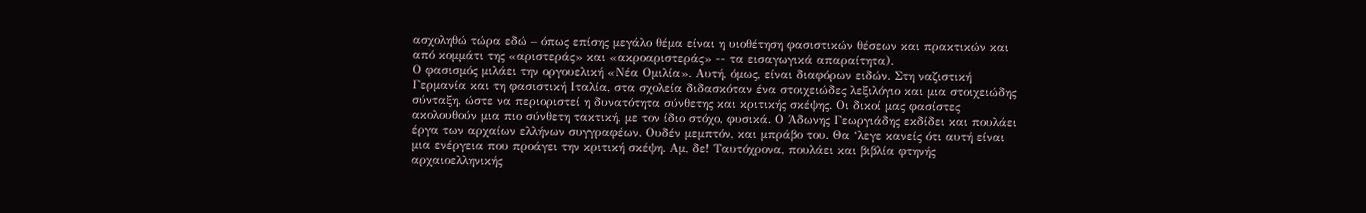ασχοληθώ τώρα εδώ – όπως επίσης μεγάλο θέμα είναι η υιοθέτηση φασιστικών θέσεων και πρακτικών και από κομμάτι της «αριστεράς» και «ακροαριστεράς» -- τα εισαγωγικά απαραίτητα).
Ο φασισμός μιλάει την οργουελική «Νέα Ομιλία». Αυτή, όμως, είναι διαφόρων ειδών. Στη ναζιστική Γερμανία και τη φασιστική Ιταλία, στα σχολεία διδασκόταν ένα στοιχειώδες λεξιλόγιο και μια στοιχειώδης σύνταξη, ώστε να περιοριστεί η δυνατότητα σύνθετης και κριτικής σκέψης. Οι δικοί μας φασίστες ακολουθούν μια πιο σύνθετη τακτική, με τον ίδιο στόχο, φυσικά. Ο Άδωνης Γεωργιάδης εκδίδει και πουλάει έργα των αρχαίων ελλήνων συγγραφέων. Ουδέν μεμπτόν, και μπράβο του. Θα ‘λεγε κανείς ότι αυτή είναι μια ενέργεια που προάγει την κριτική σκέψη. Αμ, δε! Ταυτόχρονα, πουλάει και βιβλία φτηνής αρχαιοελληνικής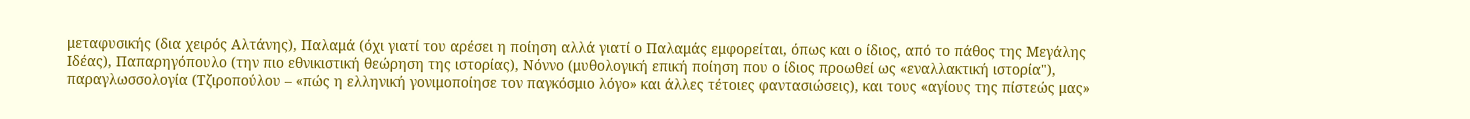μεταφυσικής (δια χειρός Αλτάνης), Παλαμά (όχι γιατί του αρέσει η ποίηση αλλά γιατί ο Παλαμάς εμφορείται, όπως και ο ίδιος, από το πάθος της Μεγάλης Ιδέας), Παπαρηγόπουλο (την πιο εθνικιστική θεώρηση της ιστορίας), Νόννο (μυθολογική επική ποίηση που ο ίδιος προωθεί ως «εναλλακτική ιστορία"), παραγλωσσολογία (Τζιροπούλου – «πώς η ελληνική γονιμοποίησε τον παγκόσμιο λόγο» και άλλες τέτοιες φαντασιώσεις), και τους «αγίους της πίστεώς μας»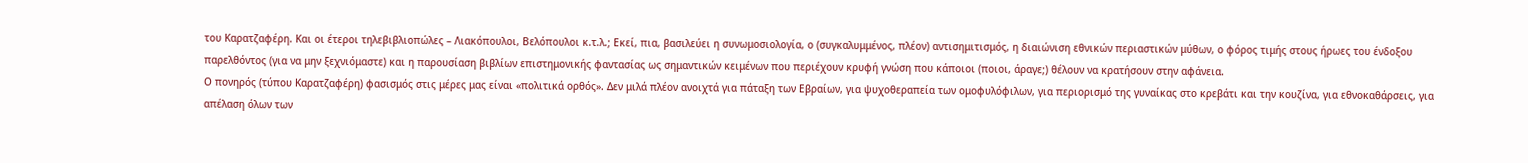του Καρατζαφέρη. Και οι έτεροι τηλεβιβλιοπώλες – Λιακόπουλοι, Βελόπουλοι κ.τ.λ.; Εκεί, πια, βασιλεύει η συνωμοσιολογία, ο (συγκαλυμμένος, πλέον) αντισημιτισμός, η διαιώνιση εθνικών περιαστικών μύθων, ο φόρος τιμής στους ήρωες του ένδοξου παρελθόντος (για να μην ξεχνιόμαστε) και η παρουσίαση βιβλίων επιστημονικής φαντασίας ως σημαντικών κειμένων που περιέχουν κρυφή γνώση που κάποιοι (ποιοι, άραγε;) θέλουν να κρατήσουν στην αφάνεια.
Ο πονηρός (τύπου Καρατζαφέρη) φασισμός στις μέρες μας είναι «πολιτικά ορθός». Δεν μιλά πλέον ανοιχτά για πάταξη των Εβραίων, για ψυχοθεραπεία των ομοφυλόφιλων, για περιορισμό της γυναίκας στο κρεβάτι και την κουζίνα, για εθνοκαθάρσεις, για απέλαση όλων των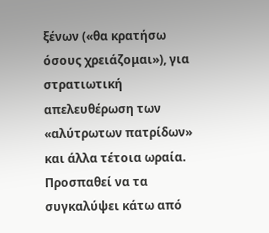ξένων («θα κρατήσω όσους χρειάζομαι»), για στρατιωτική απελευθέρωση των «αλύτρωτων πατρίδων» και άλλα τέτοια ωραία. Προσπαθεί να τα συγκαλύψει κάτω από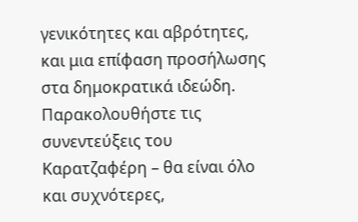γενικότητες και αβρότητες, και μια επίφαση προσήλωσης στα δημοκρατικά ιδεώδη. Παρακολουθήστε τις συνεντεύξεις του Καρατζαφέρη – θα είναι όλο και συχνότερες,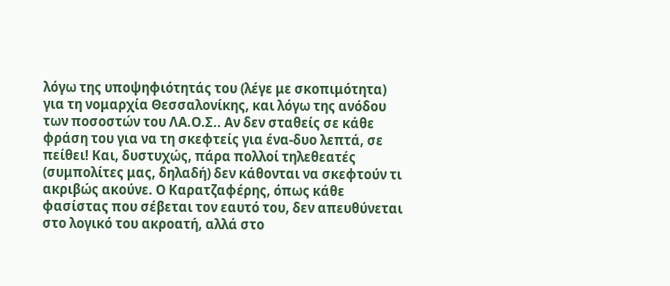λόγω της υποψηφιότητάς του (λέγε με σκοπιμότητα) για τη νομαρχία Θεσσαλονίκης, και λόγω της ανόδου των ποσοστών του ΛΑ.Ο.Σ.. Αν δεν σταθείς σε κάθε φράση του για να τη σκεφτείς για ένα-δυο λεπτά, σε πείθει! Και, δυστυχώς, πάρα πολλοί τηλεθεατές (συμπολίτες μας, δηλαδή) δεν κάθονται να σκεφτούν τι ακριβώς ακούνε. Ο Καρατζαφέρης, όπως κάθε φασίστας που σέβεται τον εαυτό του, δεν απευθύνεται στο λογικό του ακροατή, αλλά στο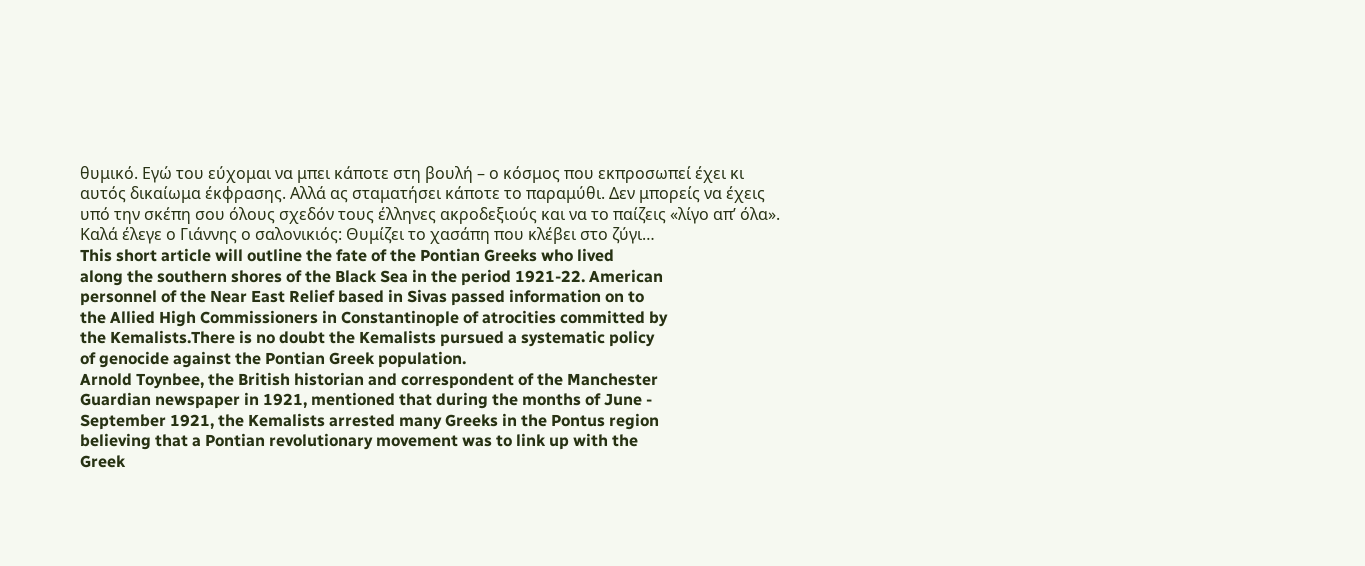θυμικό. Εγώ του εύχομαι να μπει κάποτε στη βουλή – ο κόσμος που εκπροσωπεί έχει κι αυτός δικαίωμα έκφρασης. Αλλά ας σταματήσει κάποτε το παραμύθι. Δεν μπορείς να έχεις υπό την σκέπη σου όλους σχεδόν τους έλληνες ακροδεξιούς και να το παίζεις «λίγο απ’ όλα». Καλά έλεγε ο Γιάννης ο σαλονικιός: Θυμίζει το χασάπη που κλέβει στο ζύγι…
This short article will outline the fate of the Pontian Greeks who lived
along the southern shores of the Black Sea in the period 1921-22. American
personnel of the Near East Relief based in Sivas passed information on to
the Allied High Commissioners in Constantinople of atrocities committed by
the Kemalists.There is no doubt the Kemalists pursued a systematic policy
of genocide against the Pontian Greek population.
Arnold Toynbee, the British historian and correspondent of the Manchester
Guardian newspaper in 1921, mentioned that during the months of June -
September 1921, the Kemalists arrested many Greeks in the Pontus region
believing that a Pontian revolutionary movement was to link up with the
Greek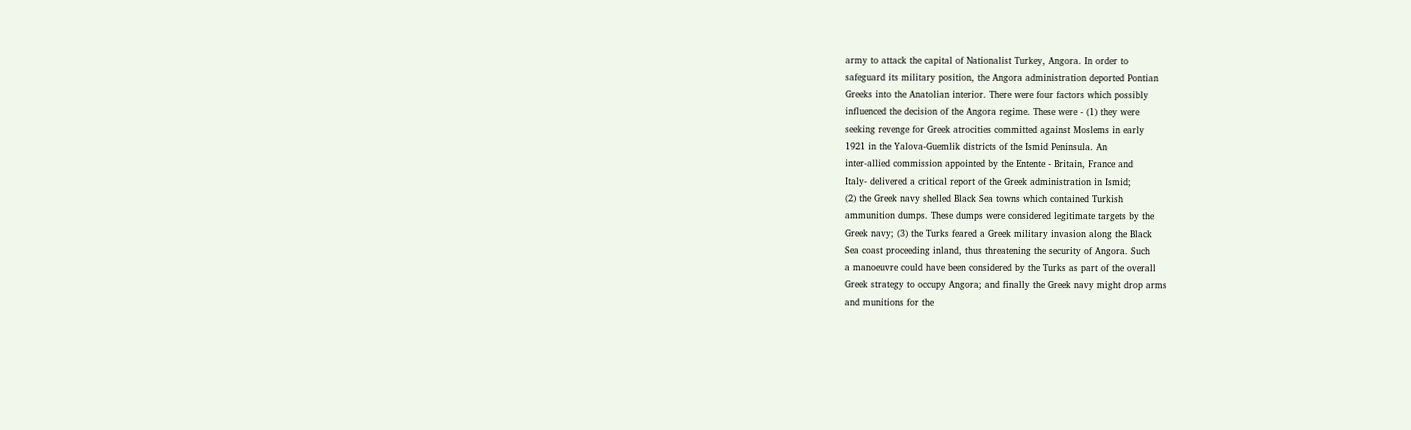army to attack the capital of Nationalist Turkey, Angora. In order to
safeguard its military position, the Angora administration deported Pontian
Greeks into the Anatolian interior. There were four factors which possibly
influenced the decision of the Angora regime. These were - (1) they were
seeking revenge for Greek atrocities committed against Moslems in early
1921 in the Yalova-Guemlik districts of the Ismid Peninsula. An
inter-allied commission appointed by the Entente - Britain, France and
Italy- delivered a critical report of the Greek administration in Ismid;
(2) the Greek navy shelled Black Sea towns which contained Turkish
ammunition dumps. These dumps were considered legitimate targets by the
Greek navy; (3) the Turks feared a Greek military invasion along the Black
Sea coast proceeding inland, thus threatening the security of Angora. Such
a manoeuvre could have been considered by the Turks as part of the overall
Greek strategy to occupy Angora; and finally the Greek navy might drop arms
and munitions for the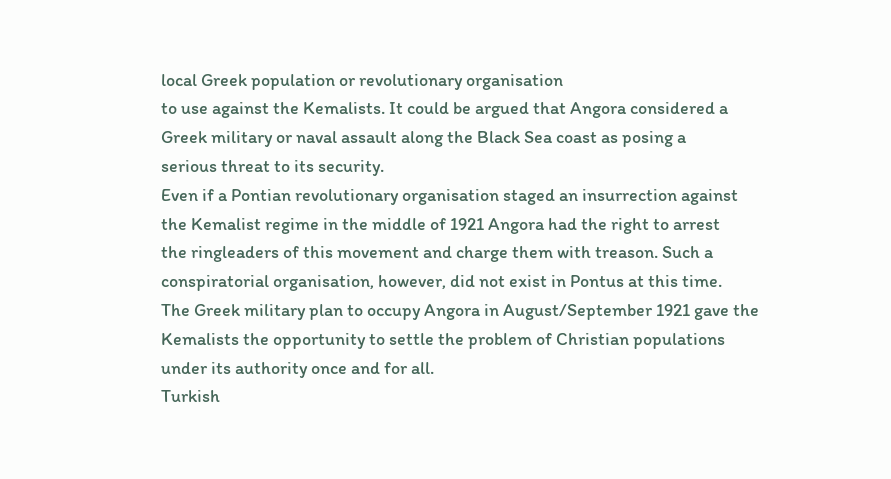local Greek population or revolutionary organisation
to use against the Kemalists. It could be argued that Angora considered a
Greek military or naval assault along the Black Sea coast as posing a
serious threat to its security.
Even if a Pontian revolutionary organisation staged an insurrection against
the Kemalist regime in the middle of 1921 Angora had the right to arrest
the ringleaders of this movement and charge them with treason. Such a
conspiratorial organisation, however, did not exist in Pontus at this time.
The Greek military plan to occupy Angora in August/September 1921 gave the
Kemalists the opportunity to settle the problem of Christian populations
under its authority once and for all.
Turkish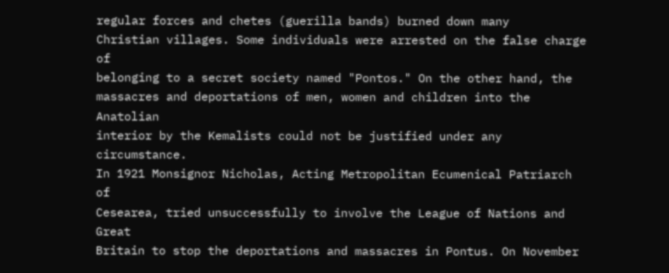regular forces and chetes (guerilla bands) burned down many
Christian villages. Some individuals were arrested on the false charge of
belonging to a secret society named "Pontos." On the other hand, the
massacres and deportations of men, women and children into the Anatolian
interior by the Kemalists could not be justified under any circumstance.
In 1921 Monsignor Nicholas, Acting Metropolitan Ecumenical Patriarch of
Cesearea, tried unsuccessfully to involve the League of Nations and Great
Britain to stop the deportations and massacres in Pontus. On November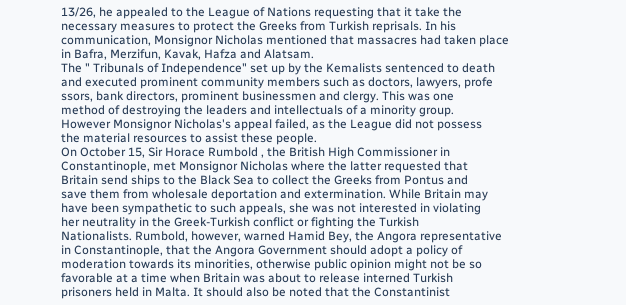13/26, he appealed to the League of Nations requesting that it take the
necessary measures to protect the Greeks from Turkish reprisals. In his
communication, Monsignor Nicholas mentioned that massacres had taken place
in Bafra, Merzifun, Kavak, Hafza and Alatsam.
The " Tribunals of Independence" set up by the Kemalists sentenced to death
and executed prominent community members such as doctors, lawyers, profe
ssors, bank directors, prominent businessmen and clergy. This was one
method of destroying the leaders and intellectuals of a minority group.
However Monsignor Nicholas's appeal failed, as the League did not possess
the material resources to assist these people.
On October 15, Sir Horace Rumbold , the British High Commissioner in
Constantinople, met Monsignor Nicholas where the latter requested that
Britain send ships to the Black Sea to collect the Greeks from Pontus and
save them from wholesale deportation and extermination. While Britain may
have been sympathetic to such appeals, she was not interested in violating
her neutrality in the Greek-Turkish conflict or fighting the Turkish
Nationalists. Rumbold, however, warned Hamid Bey, the Angora representative
in Constantinople, that the Angora Government should adopt a policy of
moderation towards its minorities, otherwise public opinion might not be so
favorable at a time when Britain was about to release interned Turkish
prisoners held in Malta. It should also be noted that the Constantinist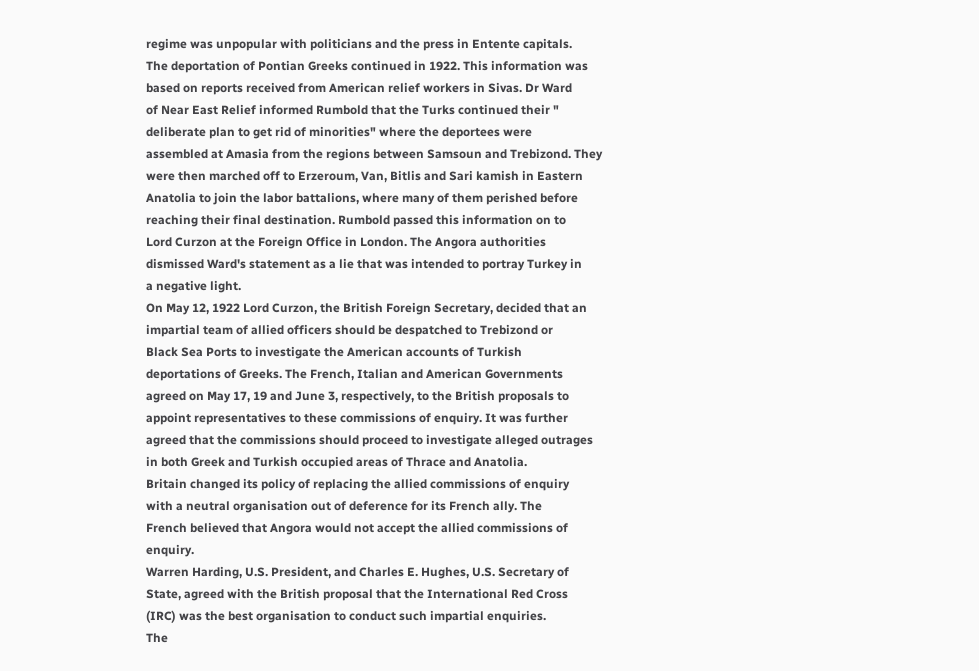regime was unpopular with politicians and the press in Entente capitals.
The deportation of Pontian Greeks continued in 1922. This information was
based on reports received from American relief workers in Sivas. Dr Ward
of Near East Relief informed Rumbold that the Turks continued their "
deliberate plan to get rid of minorities" where the deportees were
assembled at Amasia from the regions between Samsoun and Trebizond. They
were then marched off to Erzeroum, Van, Bitlis and Sari kamish in Eastern
Anatolia to join the labor battalions, where many of them perished before
reaching their final destination. Rumbold passed this information on to
Lord Curzon at the Foreign Office in London. The Angora authorities
dismissed Ward's statement as a lie that was intended to portray Turkey in
a negative light.
On May 12, 1922 Lord Curzon, the British Foreign Secretary, decided that an
impartial team of allied officers should be despatched to Trebizond or
Black Sea Ports to investigate the American accounts of Turkish
deportations of Greeks. The French, Italian and American Governments
agreed on May 17, 19 and June 3, respectively, to the British proposals to
appoint representatives to these commissions of enquiry. It was further
agreed that the commissions should proceed to investigate alleged outrages
in both Greek and Turkish occupied areas of Thrace and Anatolia.
Britain changed its policy of replacing the allied commissions of enquiry
with a neutral organisation out of deference for its French ally. The
French believed that Angora would not accept the allied commissions of
enquiry.
Warren Harding, U.S. President, and Charles E. Hughes, U.S. Secretary of
State, agreed with the British proposal that the International Red Cross
(IRC) was the best organisation to conduct such impartial enquiries.
The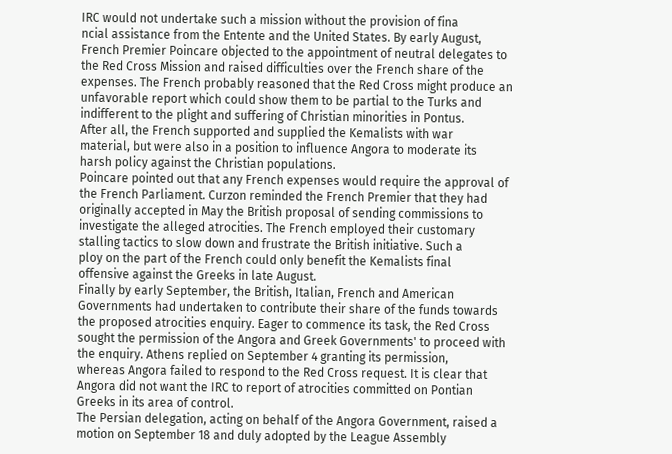IRC would not undertake such a mission without the provision of fina
ncial assistance from the Entente and the United States. By early August,
French Premier Poincare objected to the appointment of neutral delegates to
the Red Cross Mission and raised difficulties over the French share of the
expenses. The French probably reasoned that the Red Cross might produce an
unfavorable report which could show them to be partial to the Turks and
indifferent to the plight and suffering of Christian minorities in Pontus.
After all, the French supported and supplied the Kemalists with war
material, but were also in a position to influence Angora to moderate its
harsh policy against the Christian populations.
Poincare pointed out that any French expenses would require the approval of
the French Parliament. Curzon reminded the French Premier that they had
originally accepted in May the British proposal of sending commissions to
investigate the alleged atrocities. The French employed their customary
stalling tactics to slow down and frustrate the British initiative. Such a
ploy on the part of the French could only benefit the Kemalists final
offensive against the Greeks in late August.
Finally by early September, the British, Italian, French and American
Governments had undertaken to contribute their share of the funds towards
the proposed atrocities enquiry. Eager to commence its task, the Red Cross
sought the permission of the Angora and Greek Governments' to proceed with
the enquiry. Athens replied on September 4 granting its permission,
whereas Angora failed to respond to the Red Cross request. It is clear that
Angora did not want the IRC to report of atrocities committed on Pontian
Greeks in its area of control.
The Persian delegation, acting on behalf of the Angora Government, raised a
motion on September 18 and duly adopted by the League Assembly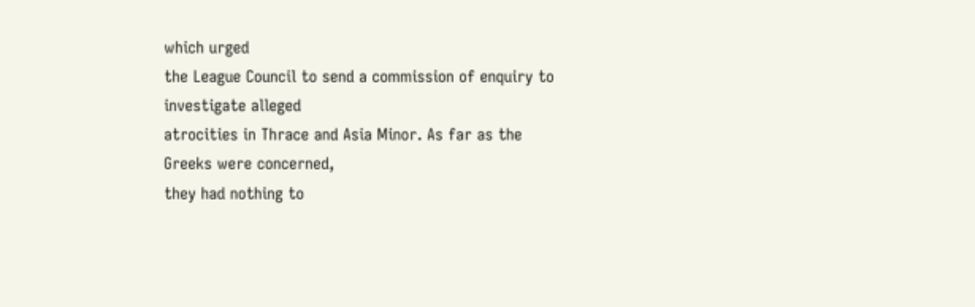which urged
the League Council to send a commission of enquiry to investigate alleged
atrocities in Thrace and Asia Minor. As far as the Greeks were concerned,
they had nothing to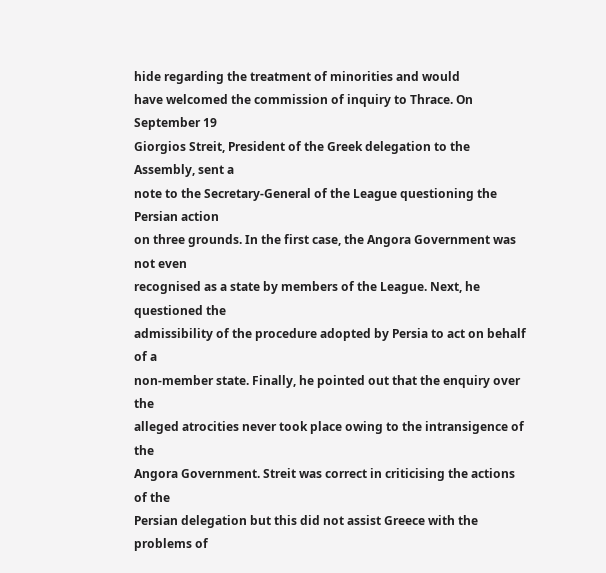hide regarding the treatment of minorities and would
have welcomed the commission of inquiry to Thrace. On September 19
Giorgios Streit, President of the Greek delegation to the Assembly, sent a
note to the Secretary-General of the League questioning the Persian action
on three grounds. In the first case, the Angora Government was not even
recognised as a state by members of the League. Next, he questioned the
admissibility of the procedure adopted by Persia to act on behalf of a
non-member state. Finally, he pointed out that the enquiry over the
alleged atrocities never took place owing to the intransigence of the
Angora Government. Streit was correct in criticising the actions of the
Persian delegation but this did not assist Greece with the problems of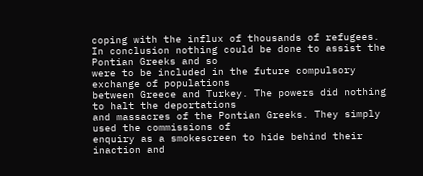coping with the influx of thousands of refugees.
In conclusion nothing could be done to assist the Pontian Greeks and so
were to be included in the future compulsory exchange of populations
between Greece and Turkey. The powers did nothing to halt the deportations
and massacres of the Pontian Greeks. They simply used the commissions of
enquiry as a smokescreen to hide behind their inaction and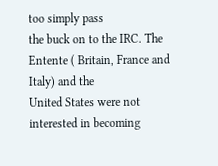too simply pass
the buck on to the IRC. The Entente ( Britain, France and Italy) and the
United States were not interested in becoming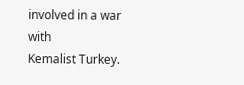involved in a war with
Kemalist Turkey.